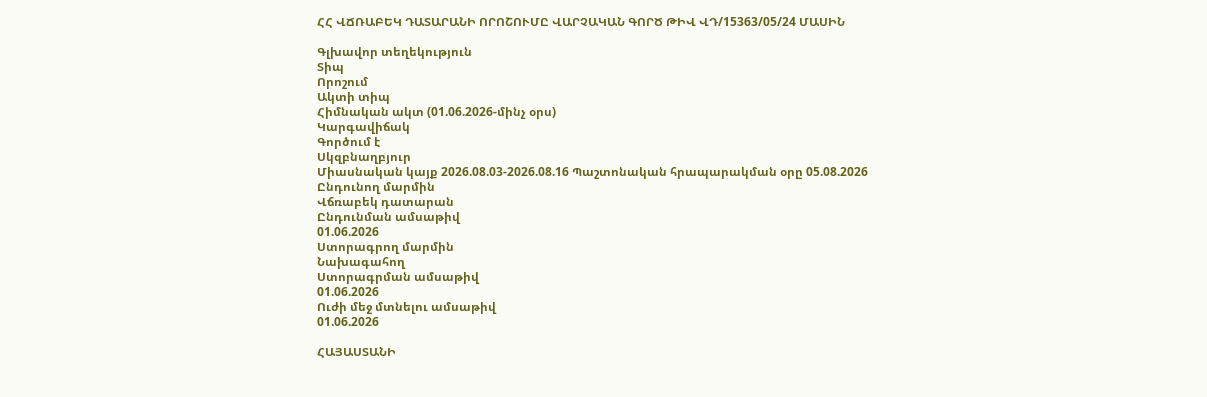ՀՀ ՎՃՌԱԲԵԿ ԴԱՏԱՐԱՆԻ ՈՐՈՇՈՒՄԸ ՎԱՐՉԱԿԱՆ ԳՈՐԾ ԹԻՎ ՎԴ/15363/05/24 ՄԱՍԻՆ

Գլխավոր տեղեկություն
Տիպ
Որոշում
Ակտի տիպ
Հիմնական ակտ (01.06.2026-մինչ օրս)
Կարգավիճակ
Գործում է
Սկզբնաղբյուր
Միասնական կայք 2026.08.03-2026.08.16 Պաշտոնական հրապարակման օրը 05.08.2026
Ընդունող մարմին
Վճռաբեկ դատարան
Ընդունման ամսաթիվ
01.06.2026
Ստորագրող մարմին
Նախագահող
Ստորագրման ամսաթիվ
01.06.2026
Ուժի մեջ մտնելու ամսաթիվ
01.06.2026

ՀԱՅԱՍՏԱՆԻ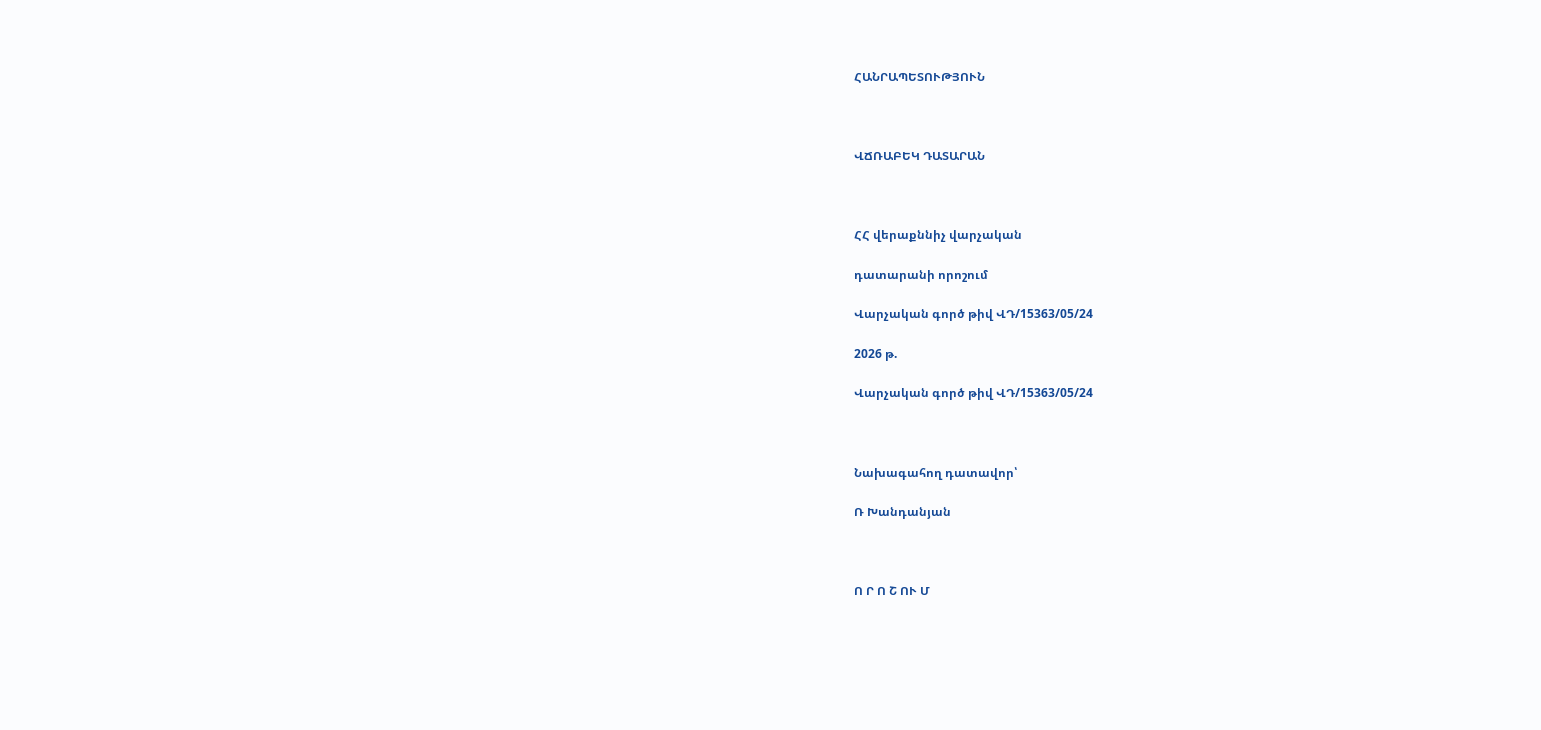ՀԱՆՐԱՊԵՏՈՒԹՅՈՒՆ



ՎՃՌԱԲԵԿ ԴԱՏԱՐԱՆ



ՀՀ վերաքննիչ վարչական

դատարանի որոշում

Վարչական գործ թիվ ՎԴ/15363/05/24

2026 թ.

Վարչական գործ թիվ ՎԴ/15363/05/24



Նախագահող դատավոր՝

Ռ Խանդանյան



Ո Ր Ո Շ ՈՒ Մ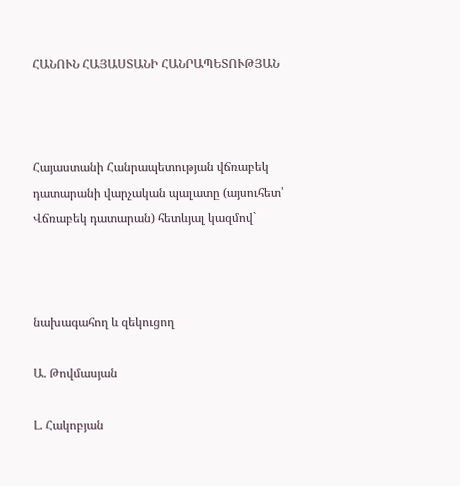ՀԱՆՈՒՆ ՀԱՅԱՍՏԱՆԻ ՀԱՆՐԱՊԵՏՈՒԹՅԱՆ



Հայաստանի Հանրապետության վճռաբեկ դատարանի վարչական պալատը (այսուհետ՝ Վճռաբեկ դատարան) հետևյալ կազմով`



նախագահող և զեկուցող

Ա. Թովմասյան

Լ. Հակոբյան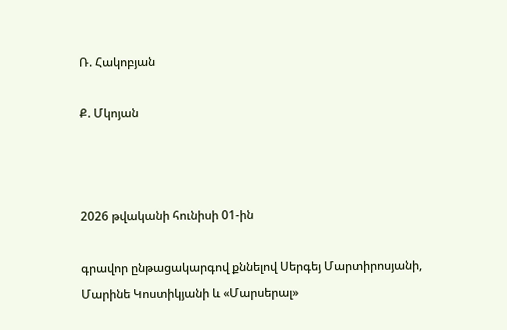Ռ. Հակոբյան

Ք. Մկոյան



2026 թվականի հունիսի 01-ին

գրավոր ընթացակարգով քննելով Սերգեյ Մարտիրոսյանի, Մարինե Կոստիկյանի և «Մարսերալ»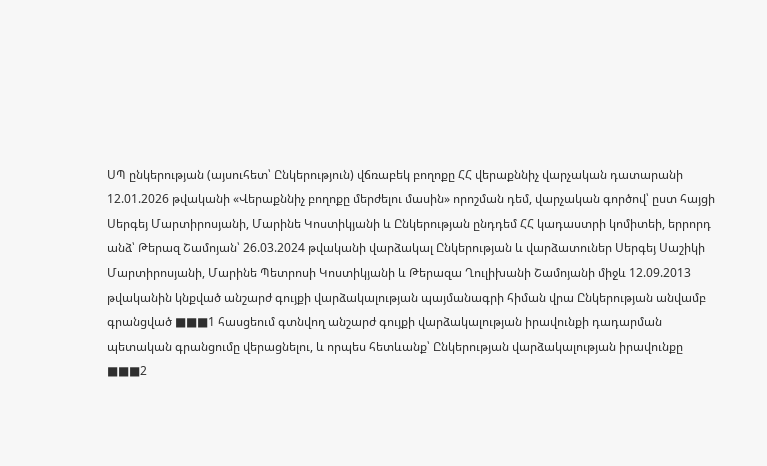ՍՊ ընկերության (այսուհետ՝ Ընկերություն) վճռաբեկ բողոքը ՀՀ վերաքննիչ վարչական դատարանի 12.01.2026 թվականի «Վերաքննիչ բողոքը մերժելու մասին» որոշման դեմ, վարչական գործով՝ ըստ հայցի Սերգեյ Մարտիրոսյանի, Մարինե Կոստիկյանի և Ընկերության ընդդեմ ՀՀ կադաստրի կոմիտեի, երրորդ անձ՝ Թերազ Շամոյան՝ 26.03.2024 թվականի վարձակալ Ընկերության և վարձատուներ Սերգեյ Սաշիկի Մարտիրոսյանի, Մարինե Պետրոսի Կոստիկյանի և Թերազա Ղուլիխանի Շամոյանի միջև 12.09.2013 թվականին կնքված անշարժ գույքի վարձակալության պայմանագրի հիման վրա Ընկերության անվամբ գրանցված ■■■1 հասցեում գտնվող անշարժ գույքի վարձակալության իրավունքի դադարման պետական գրանցումը վերացնելու, և որպես հետևանք՝ Ընկերության վարձակալության իրավունքը ■■■2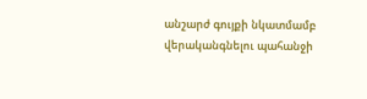անշարժ գույքի նկատմամբ վերականգնելու պահանջի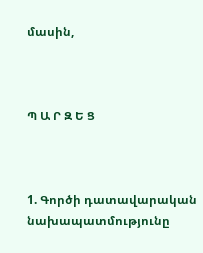մասին,



Պ Ա Ր Զ Ե Ց



1. Գործի դատավարական նախապատմությունը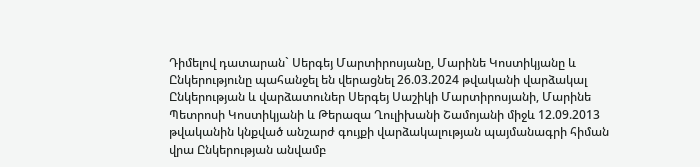Դիմելով դատարան` Սերգեյ Մարտիրոսյանը, Մարինե Կոստիկյանը և Ընկերությունը պահանջել են վերացնել 26.03.2024 թվականի վարձակալ Ընկերության և վարձատուներ Սերգեյ Սաշիկի Մարտիրոսյանի, Մարինե Պետրոսի Կոստիկյանի և Թերազա Ղուլիխանի Շամոյանի միջև 12.09.2013 թվականին կնքված անշարժ գույքի վարձակալության պայմանագրի հիման վրա Ընկերության անվամբ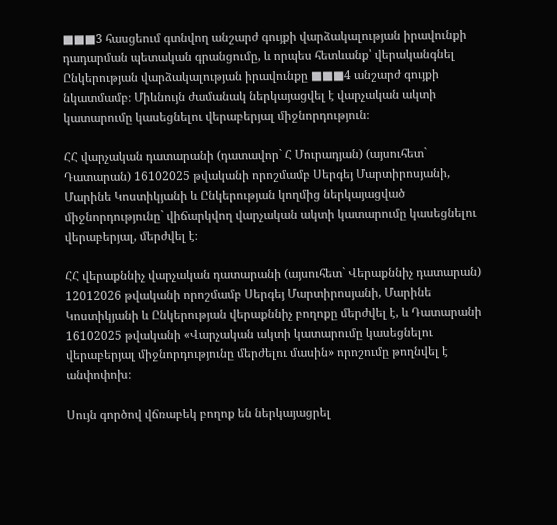■■■3 հասցեում գտնվող անշարժ գույքի վարձակալության իրավունքի դադարման պետական գրանցումը, և որպես հետևանք՝ վերականգնել Ընկերության վարձակալության իրավունքը ■■■4 անշարժ գույքի նկատմամբ։ Միևնույն ժամանակ ներկայացվել է վարչական ակտի կատարումը կասեցնելու վերաբերյալ միջնորդություն։

ՀՀ վարչական դատարանի (դատավոր` Հ Մուրադյան) (այսուհետ` Դատարան) 16102025 թվականի որոշմամբ Սերգեյ Մարտիրոսյանի, Մարինե Կոստիկյանի և Ընկերության կողմից ներկայացված միջնորդությունը` վիճարկվող վարչական ակտի կատարումը կասեցնելու վերաբերյալ, մերժվել է։

ՀՀ վերաքննիչ վարչական դատարանի (այսուհետ` Վերաքննիչ դատարան) 12012026 թվականի որոշմամբ Սերգեյ Մարտիրոսյանի, Մարինե Կոստիկյանի և Ընկերության վերաքննիչ բողոքը մերժվել է, և Դատարանի 16102025 թվականի «Վարչական ակտի կատարումը կասեցնելու վերաբերյալ միջնորդությունը մերժելու մասին» որոշումը թողնվել է անփոփոխ։

Սույն գործով վճռաբեկ բողոք են ներկայացրել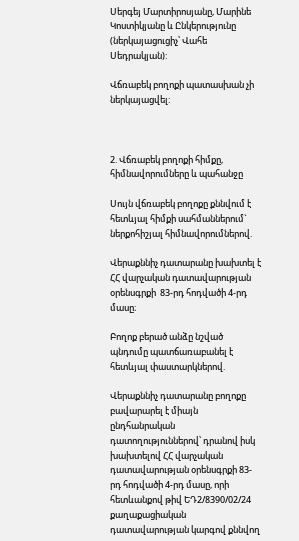Սերգեյ Մարտիրոսյանը, Մարինե Կոստիկյանը և Ընկերությունը (ներկայացուցիչ՝ Վահե Սեդրակյան):

Վճռաբեկ բողոքի պատասխան չի ներկայացվել:



2. Վճռաբեկ բողոքի հիմքը, հիմնավորումները և պահանջը

Սույն վճռաբեկ բողոքը քննվում է հետևյալ հիմքի սահմաններում` ներքոհիշյալ հիմնավորումներով.

Վերաքննիչ դատարանը խախտել է ՀՀ վարչական դատավարության օրենսգրքի  83-րդ հոդվածի 4-րդ մասը։

Բողոք բերած անձը նշված պնդումը պատճառաբանել է հետևյալ փաստարկներով.

Վերաքննիչ դատարանը բողոքը բավարարել է միայն ընդհանրական դատողություններով՝ դրանով իսկ խախտելով ՀՀ վարչական դատավարության օրենսգրքի 83-րդ հոդվածի 4-րդ մասը, որի հետևանքով թիվ ԵԴ2/8390/02/24 քաղաքացիական դատավարության կարգով քննվող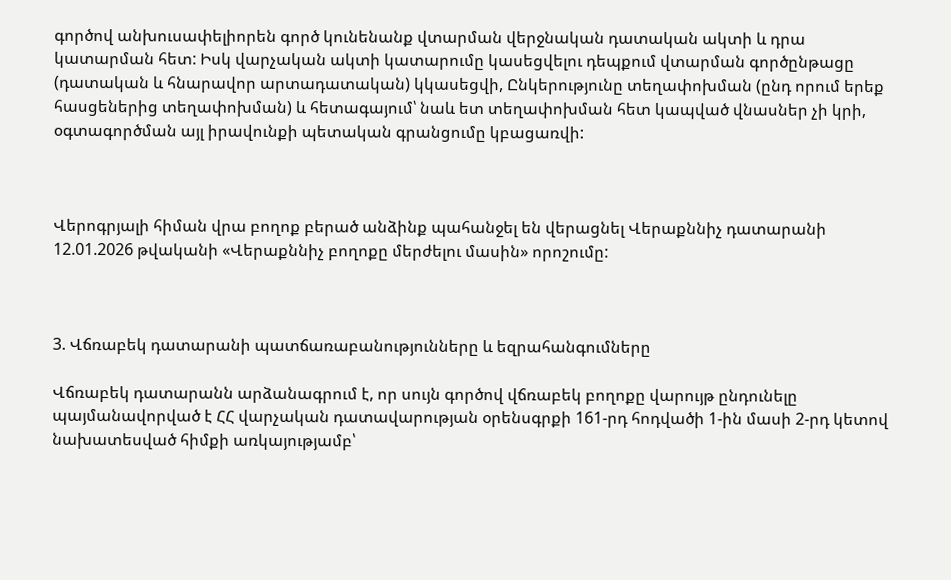գործով անխուսափելիորեն գործ կունենանք վտարման վերջնական դատական ակտի և դրա կատարման հետ: Իսկ վարչական ակտի կատարումը կասեցվելու դեպքում վտարման գործընթացը (դատական և հնարավոր արտադատական) կկասեցվի, Ընկերությունը տեղափոխման (ընդ որում երեք հասցեներից տեղափոխման) և հետագայում՝ նաև ետ տեղափոխման հետ կապված վնասներ չի կրի, օգտագործման այլ իրավունքի պետական գրանցումը կբացառվի:



Վերոգրյալի հիման վրա բողոք բերած անձինք պահանջել են վերացնել Վերաքննիչ դատարանի 12.01.2026 թվականի «Վերաքննիչ բողոքը մերժելու մասին» որոշումը:



3. Վճռաբեկ դատարանի պատճառաբանությունները և եզրահանգումները

Վճռաբեկ դատարանն արձանագրում է, որ սույն գործով վճռաբեկ բողոքը վարույթ ընդունելը պայմանավորված է ՀՀ վարչական դատավարության օրենսգրքի 161-րդ հոդվածի 1-ին մասի 2-րդ կետով նախատեսված հիմքի առկայությամբ՝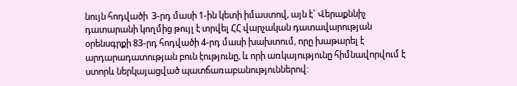նույն հոդվածի  3-րդ մասի 1-ին կետի իմաստով, այն է` Վերաքննիչ դատարանի կողմից թույլ է տրվել ՀՀ վարչական դատավարության օրենսգրքի 83-րդ հոդվածի 4-րդ մասի խախտում, որը խաթարել է արդարադատության բուն էությունը, և որի առկայությունը հիմնավորվում է ստորև ներկայացված պատճառաբանություններով: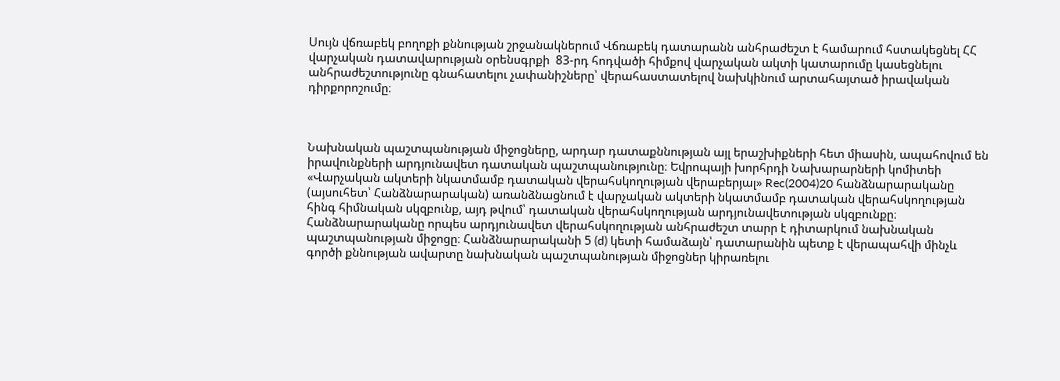Սույն վճռաբեկ բողոքի քննության շրջանակներում Վճռաբեկ դատարանն անհրաժեշտ է համարում հստակեցնել ՀՀ վարչական դատավարության օրենսգրքի  83-րդ հոդվածի հիմքով վարչական ակտի կատարումը կասեցնելու անհրաժեշտությունը գնահատելու չափանիշները՝ վերահաստատելով նախկինում արտահայտած իրավական դիրքորոշումը։



Նախնական պաշտպանության միջոցները, արդար դատաքննության այլ երաշխիքների հետ միասին, ապահովում են իրավունքների արդյունավետ դատական պաշտպանությունը։ Եվրոպայի խորհրդի Նախարարների կոմիտեի «Վարչական ակտերի նկատմամբ դատական վերահսկողության վերաբերյալ» Rec(2004)20 հանձնարարականը (այսուհետ՝ Հանձնարարական) առանձնացնում է վարչական ակտերի նկատմամբ դատական վերահսկողության հինգ հիմնական սկզբունք, այդ թվում՝ դատական վերահսկողության արդյունավետության սկզբունքը։ Հանձնարարականը որպես արդյունավետ վերահսկողության անհրաժեշտ տարր է դիտարկում նախնական պաշտպանության միջոցը։ Հանձնարարականի 5 (d) կետի համաձայն՝ դատարանին պետք է վերապահվի մինչև գործի քննության ավարտը նախնական պաշտպանության միջոցներ կիրառելու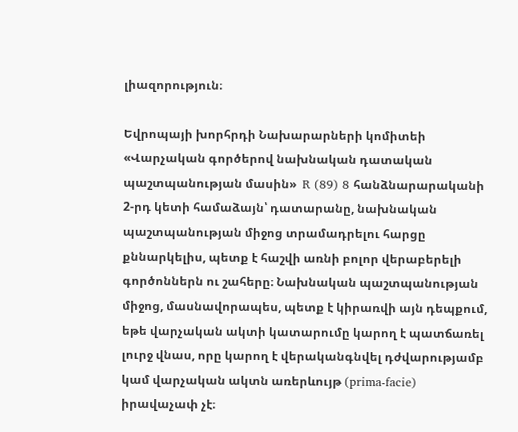լիազորություն։

Եվրոպայի խորհրդի Նախարարների կոմիտեի «Վարչական գործերով նախնական դատական պաշտպանության մասին»  R (89) 8 հանձնարարականի 2-րդ կետի համաձայն՝ դատարանը, նախնական պաշտպանության միջոց տրամադրելու հարցը քննարկելիս, պետք է հաշվի առնի բոլոր վերաբերելի գործոններն ու շահերը։ Նախնական պաշտպանության միջոց, մասնավորապես, պետք է կիրառվի այն դեպքում, եթե վարչական ակտի կատարումը կարող է պատճառել լուրջ վնաս, որը կարող է վերականգնվել դժվարությամբ կամ վարչական ակտն առերևույթ (prima-facie) իրավաչափ չէ։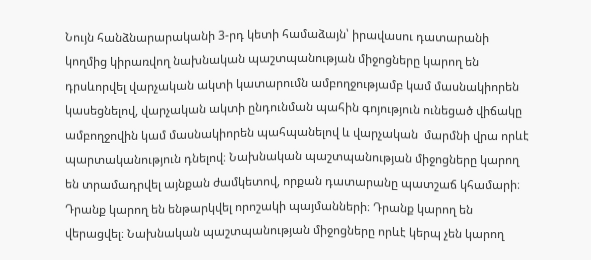Նույն հանձնարարականի 3-րդ կետի համաձայն՝ իրավասու դատարանի կողմից կիրառվող նախնական պաշտպանության միջոցները կարող են դրսևորվել վարչական ակտի կատարումն ամբողջությամբ կամ մասնակիորեն կասեցնելով, վարչական ակտի ընդունման պահին գոյություն ունեցած վիճակը ամբողջովին կամ մասնակիորեն պահպանելով և վարչական  մարմնի վրա որևէ պարտականություն դնելով։ Նախնական պաշտպանության միջոցները կարող են տրամադրվել այնքան ժամկետով, որքան դատարանը պատշաճ կհամարի։ Դրանք կարող են ենթարկվել որոշակի պայմանների։ Դրանք կարող են վերացվել։ Նախնական պաշտպանության միջոցները որևէ կերպ չեն կարող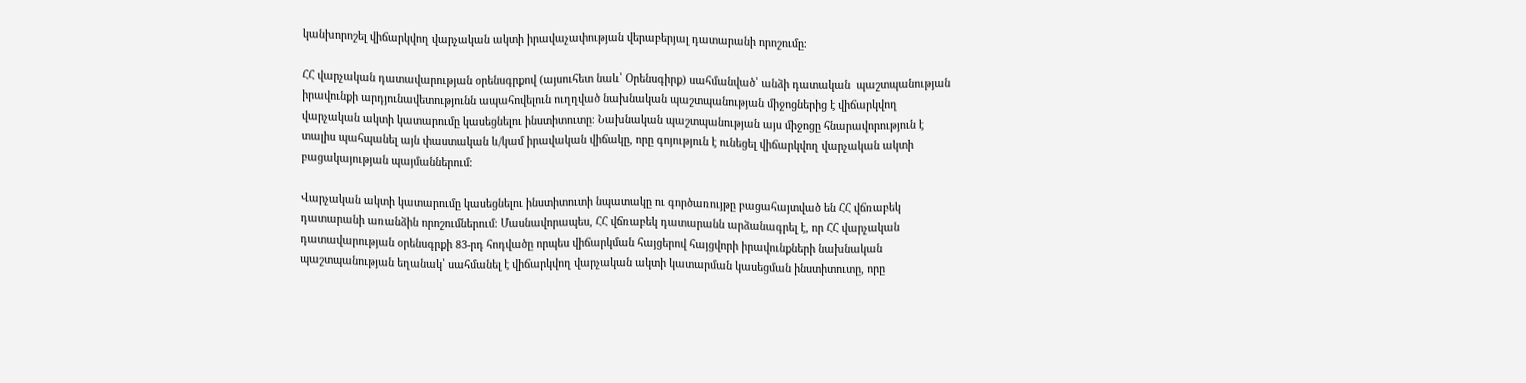կանխորոշել վիճարկվող վարչական ակտի իրավաչափության վերաբերյալ դատարանի որոշումը։

ՀՀ վարչական դատավարության օրենսգրքով (այսուհետ նաև՝ Օրենսգիրք) սահմանված՝ անձի դատական  պաշտպանության իրավունքի արդյունավետությունն ապահովելուն ուղղված նախնական պաշտպանության միջոցներից է վիճարկվող վարչական ակտի կատարումը կասեցնելու ինստիտուտը։ Նախնական պաշտպանության այս միջոցը հնարավորություն է տալիս պահպանել այն փաստական և/կամ իրավական վիճակը, որը գոյություն է ունեցել վիճարկվող վարչական ակտի բացակայության պայմաններում։

Վարչական ակտի կատարումը կասեցնելու ինստիտուտի նպատակը ու գործառույթը բացահայտված են ՀՀ վճռաբեկ դատարանի առանձին որոշումներում։ Մասնավորապես, ՀՀ վճռաբեկ դատարանն արձանագրել է, որ ՀՀ վարչական դատավարության օրենսգրքի 83-րդ հոդվածը որպես վիճարկման հայցերով հայցվորի իրավունքների նախնական պաշտպանության եղանակ՝ սահմանել է վիճարկվող վարչական ակտի կատարման կասեցման ինստիտուտը, որը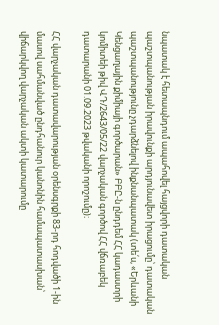նպատակ է հետապնդում ապահովել հայցվորի դատական պաշտպանության իրավունքի արդյունավետ իրացումը՝ դատական պաշտպանությունը չդարձնելով ինքնանպատակ (տե՛ս, «Երևանի Կենցաղային քիմիայի գործարան» ԲԲԸ-ն ընդդեմ ՀՀ կադաստրի կոմիտեի թիվ ՎԴ/2643/05/22 վարչական գործով ՀՀ վճռաբեկ դատարանի 01.09.2023 թվականի որոշումը)։

ՀՀ վարչական դատավարության օրենսգրքի 83-րդ հոդվածի 1-ին մասով սահմանված ընդհանուր կանոնին համապատասխան՝ վիճարկվող վարչական ակտի կատարումը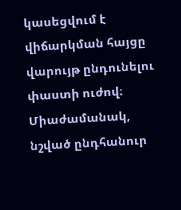կասեցվում է վիճարկման հայցը վարույթ ընդունելու փաստի ուժով։ Միաժամանակ, նշված ընդհանուր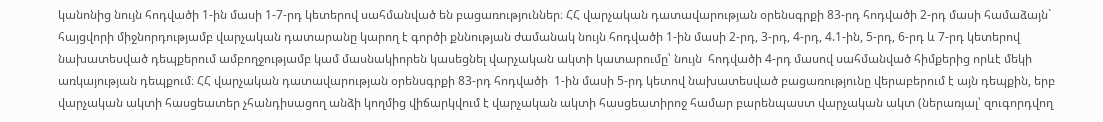կանոնից նույն հոդվածի 1-ին մասի 1-7-րդ կետերով սահմանված են բացառություններ։ ՀՀ վարչական դատավարության օրենսգրքի 83-րդ հոդվածի 2-րդ մասի համաձայն` հայցվորի միջնորդությամբ վարչական դատարանը կարող է գործի քննության ժամանակ նույն հոդվածի 1-ին մասի 2-րդ, 3-րդ, 4-րդ, 4.1-ին, 5-րդ, 6-րդ և 7-րդ կետերով նախատեսված դեպքերում ամբողջությամբ կամ մասնակիորեն կասեցնել վարչական ակտի կատարումը՝ նույն  հոդվածի 4-րդ մասով սահմանված հիմքերից որևէ մեկի առկայության դեպքում։ ՀՀ վարչական դատավարության օրենսգրքի 83-րդ հոդվածի  1-ին մասի 5-րդ կետով նախատեսված բացառությունը վերաբերում է այն դեպքին, երբ վարչական ակտի հասցեատեր չհանդիսացող անձի կողմից վիճարկվում է վարչական ակտի հասցեատիրոջ համար բարենպաստ վարչական ակտ (ներառյալ՝ զուգորդվող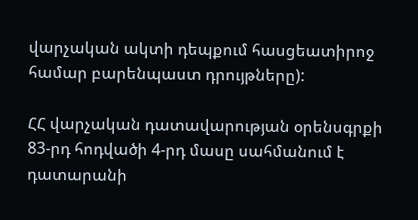վարչական ակտի դեպքում հասցեատիրոջ համար բարենպաստ դրույթները):

ՀՀ վարչական դատավարության օրենսգրքի 83-րդ հոդվածի 4-րդ մասը սահմանում է դատարանի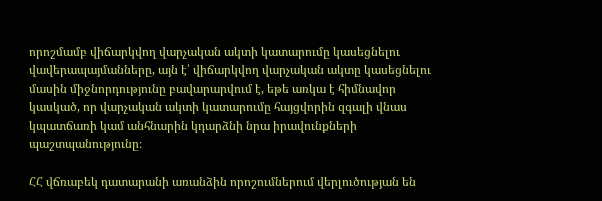որոշմամբ վիճարկվող վարչական ակտի կատարումը կասեցնելու վավերապայմանները, այն է՝ վիճարկվող վարչական ակտը կասեցնելու մասին միջնորդությունը բավարարվում է, եթե առկա է հիմնավոր կասկած, որ վարչական ակտի կատարումը հայցվորին զգալի վնաս կպատճառի կամ անհնարին կդարձնի նրա իրավունքների պաշտպանությունը։

ՀՀ վճռաբեկ դատարանի առանձին որոշումներում վերլուծության են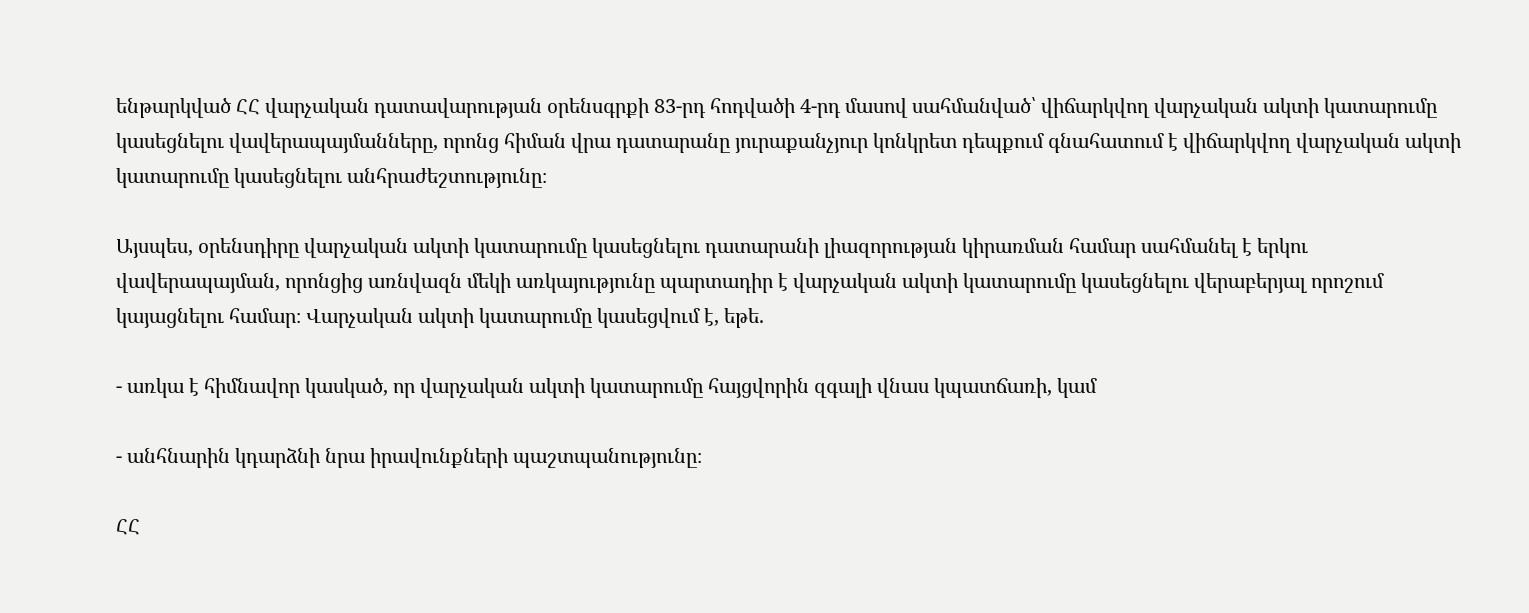ենթարկված ՀՀ վարչական դատավարության օրենսգրքի 83-րդ հոդվածի 4-րդ մասով սահմանված՝ վիճարկվող վարչական ակտի կատարումը կասեցնելու վավերապայմանները, որոնց հիման վրա դատարանը յուրաքանչյուր կոնկրետ դեպքում գնահատում է վիճարկվող վարչական ակտի կատարումը կասեցնելու անհրաժեշտությունը։

Այսպես, օրենսդիրը վարչական ակտի կատարումը կասեցնելու դատարանի լիազորության կիրառման համար սահմանել է երկու վավերապայման, որոնցից առնվազն մեկի առկայությունը պարտադիր է վարչական ակտի կատարումը կասեցնելու վերաբերյալ որոշում կայացնելու համար։ Վարչական ակտի կատարումը կասեցվում է, եթե.

- առկա է հիմնավոր կասկած, որ վարչական ակտի կատարումը հայցվորին զգալի վնաս կպատճառի, կամ

- անհնարին կդարձնի նրա իրավունքների պաշտպանությունը։

ՀՀ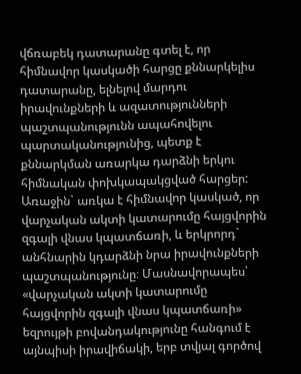վճռաբեկ դատարանը գտել է, որ հիմնավոր կասկածի հարցը քննարկելիս դատարանը, ելնելով մարդու իրավունքների և ազատությունների պաշտպանությունն ապահովելու պարտականությունից, պետք է քննարկման առարկա դարձնի երկու հիմնական փոխկապակցված հարցեր: Առաջին` առկա է հիմնավոր կասկած, որ վարչական ակտի կատարումը հայցվորին զգալի վնաս կպատճառի, և երկրորդ` անհնարին կդարձնի նրա իրավունքների պաշտպանությունը։ Մասնավորապես՝ «վարչական ակտի կատարումը հայցվորին զգալի վնաս կպատճառի» եզրույթի բովանդակությունը հանգում է այնպիսի իրավիճակի, երբ տվյալ գործով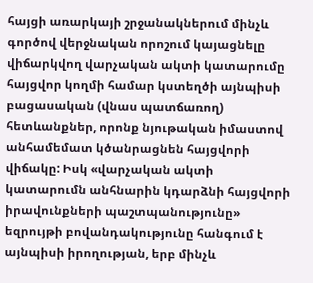հայցի առարկայի շրջանակներում մինչև գործով վերջնական որոշում կայացնելը վիճարկվող վարչական ակտի կատարումը հայցվոր կողմի համար կստեղծի այնպիսի բացասական (վնաս պատճառող) հետևանքներ, որոնք նյութական իմաստով անհամեմատ կծանրացնեն հայցվորի վիճակը: Իսկ «վարչական ակտի կատարումն անհնարին կդարձնի հայցվորի իրավունքների պաշտպանությունը» եզրույթի բովանդակությունը հանգում է այնպիսի իրողության, երբ մինչև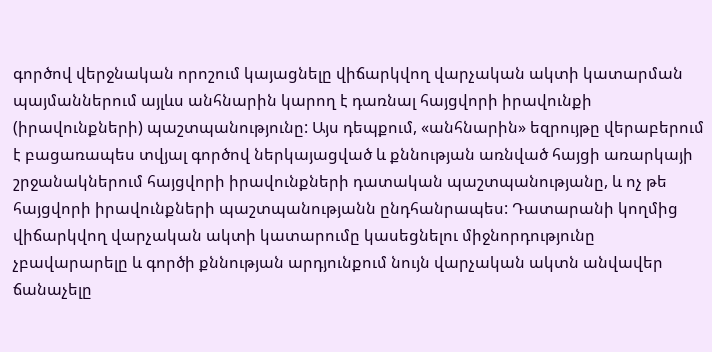գործով վերջնական որոշում կայացնելը վիճարկվող վարչական ակտի կատարման պայմաններում այլևս անհնարին կարող է դառնալ հայցվորի իրավունքի (իրավունքների) պաշտպանությունը: Այս դեպքում, «անհնարին» եզրույթը վերաբերում է բացառապես տվյալ գործով ներկայացված և քննության առնված հայցի առարկայի շրջանակներում հայցվորի իրավունքների դատական պաշտպանությանը, և ոչ թե հայցվորի իրավունքների պաշտպանությանն ընդհանրապես: Դատարանի կողմից վիճարկվող վարչական ակտի կատարումը կասեցնելու միջնորդությունը չբավարարելը և գործի քննության արդյունքում նույն վարչական ակտն անվավեր ճանաչելը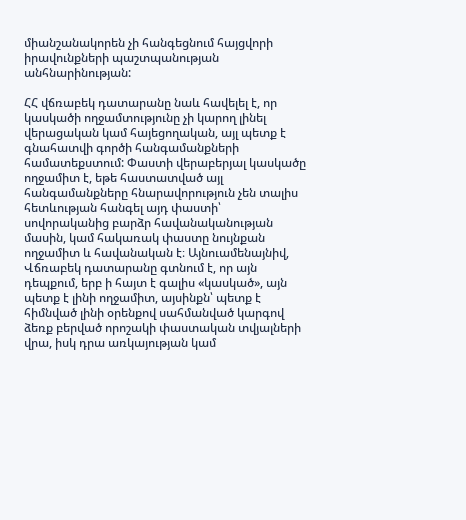միանշանակորեն չի հանգեցնում հայցվորի իրավունքների պաշտպանության անհնարինության:

ՀՀ վճռաբեկ դատարանը նաև հավելել է, որ կասկածի ողջամտությունը չի կարող լինել վերացական կամ հայեցողական, այլ պետք է գնահատվի գործի հանգամանքների համատեքստում: Փաստի վերաբերյալ կասկածը ողջամիտ է, եթե հաստատված այլ հանգամանքները հնարավորություն չեն տալիս հետևության հանգել այդ փաստի՝ սովորականից բարձր հավանականության մասին, կամ հակառակ փաստը նույնքան ողջամիտ և հավանական է։ Այնուամենայնիվ, Վճռաբեկ դատարանը գտնում է, որ այն դեպքում, երբ ի հայտ է գալիս «կասկած», այն պետք է լինի ողջամիտ, այսինքն՝ պետք է հիմնված լինի օրենքով սահմանված կարգով ձեռք բերված որոշակի փաստական տվյալների վրա, իսկ դրա առկայության կամ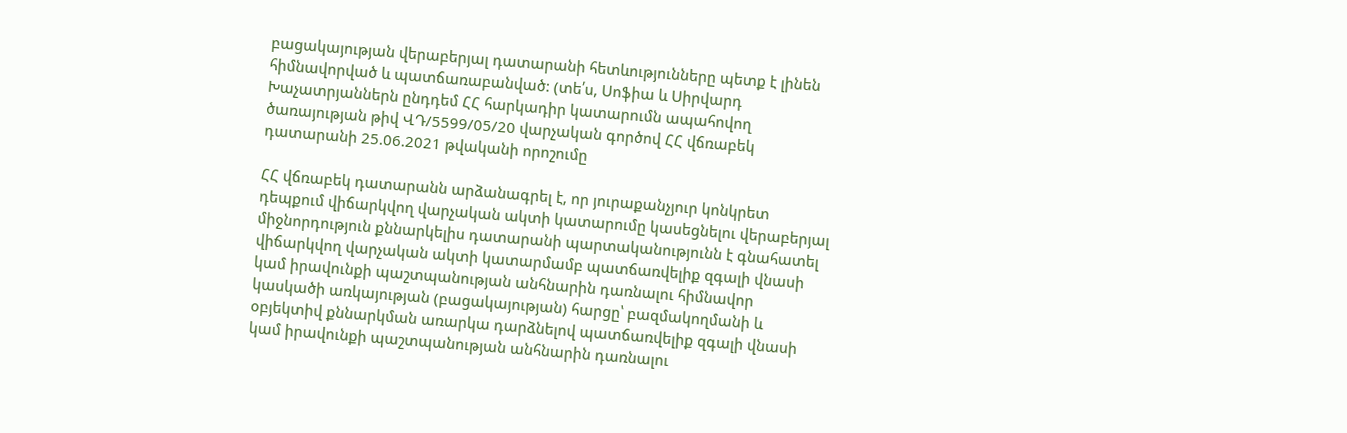բացակայության վերաբերյալ դատարանի հետևությունները պետք է լինեն հիմնավորված և պատճառաբանված: (տե՛ս, Սոֆիա և Սիրվարդ Խաչատրյաններն ընդդեմ ՀՀ հարկադիր կատարումն ապահովող ծառայության թիվ ՎԴ/5599/05/20 վարչական գործով ՀՀ վճռաբեկ դատարանի 25.06.2021 թվականի որոշումը

ՀՀ վճռաբեկ դատարանն արձանագրել է, որ յուրաքանչյուր կոնկրետ դեպքում վիճարկվող վարչական ակտի կատարումը կասեցնելու վերաբերյալ միջնորդություն քննարկելիս դատարանի պարտականությունն է գնահատել վիճարկվող վարչական ակտի կատարմամբ պատճառվելիք զգալի վնասի կամ իրավունքի պաշտպանության անհնարին դառնալու հիմնավոր կասկածի առկայության (բացակայության) հարցը՝ բազմակողմանի և օբյեկտիվ քննարկման առարկա դարձնելով պատճառվելիք զգալի վնասի կամ իրավունքի պաշտպանության անհնարին դառնալու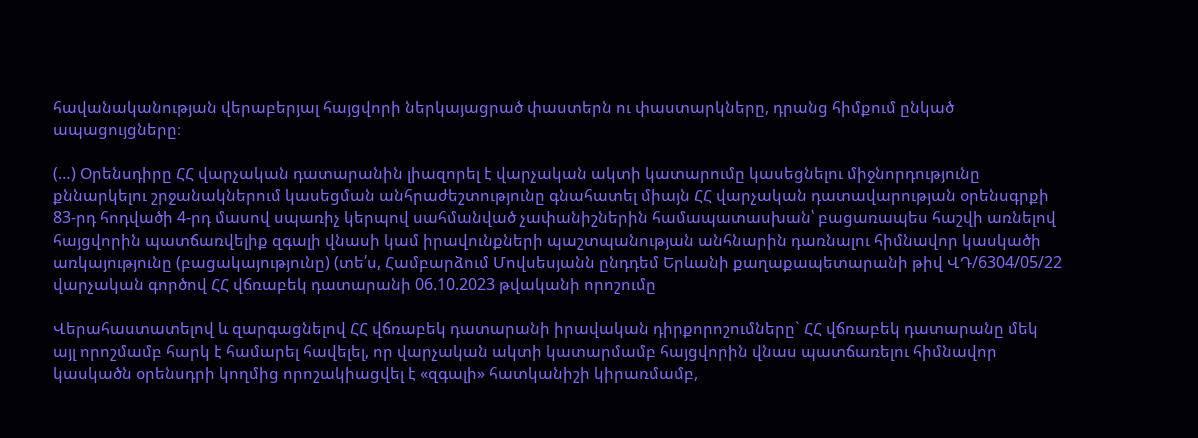հավանականության վերաբերյալ հայցվորի ներկայացրած փաստերն ու փաստարկները, դրանց հիմքում ընկած ապացույցները։

(…) Օրենսդիրը ՀՀ վարչական դատարանին լիազորել է վարչական ակտի կատարումը կասեցնելու միջնորդությունը քննարկելու շրջանակներում կասեցման անհրաժեշտությունը գնահատել միայն ՀՀ վարչական դատավարության օրենսգրքի  83-րդ հոդվածի 4-րդ մասով սպառիչ կերպով սահմանված չափանիշներին համապատասխան՝ բացառապես հաշվի առնելով հայցվորին պատճառվելիք զգալի վնասի կամ իրավունքների պաշտպանության անհնարին դառնալու հիմնավոր կասկածի առկայությունը (բացակայությունը) (տե՛ս, Համբարձում Մովսեսյանն ընդդեմ Երևանի քաղաքապետարանի թիվ ՎԴ/6304/05/22 վարչական գործով ՀՀ վճռաբեկ դատարանի 06.10.2023 թվականի որոշումը

Վերահաստատելով և զարգացնելով ՀՀ վճռաբեկ դատարանի իրավական դիրքորոշումները` ՀՀ վճռաբեկ դատարանը մեկ այլ որոշմամբ հարկ է համարել հավելել, որ վարչական ակտի կատարմամբ հայցվորին վնաս պատճառելու հիմնավոր կասկածն օրենսդրի կողմից որոշակիացվել է «զգալի» հատկանիշի կիրառմամբ,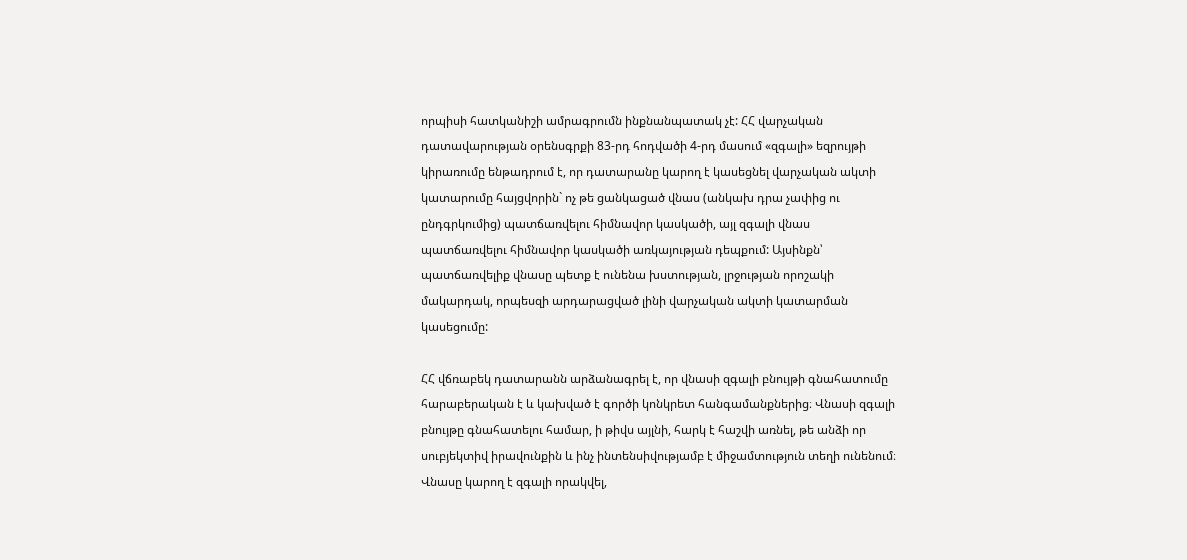որպիսի հատկանիշի ամրագրումն ինքնանպատակ չէ: ՀՀ վարչական դատավարության օրենսգրքի 83-րդ հոդվածի 4-րդ մասում «զգալի» եզրույթի կիրառումը ենթադրում է, որ դատարանը կարող է կասեցնել վարչական ակտի կատարումը հայցվորին` ոչ թե ցանկացած վնաս (անկախ դրա չափից ու ընդգրկումից) պատճառվելու հիմնավոր կասկածի, այլ զգալի վնաս պատճառվելու հիմնավոր կասկածի առկայության դեպքում: Այսինքն՝ պատճառվելիք վնասը պետք է ունենա խստության, լրջության որոշակի մակարդակ, որպեսզի արդարացված լինի վարչական ակտի կատարման կասեցումը:

ՀՀ վճռաբեկ դատարանն արձանագրել է, որ վնասի զգալի բնույթի գնահատումը հարաբերական է և կախված է գործի կոնկրետ հանգամանքներից։ Վնասի զգալի բնույթը գնահատելու համար, ի թիվս այլնի, հարկ է հաշվի առնել, թե անձի որ սուբյեկտիվ իրավունքին և ինչ ինտենսիվությամբ է միջամտություն տեղի ունենում։ Վնասը կարող է զգալի որակվել,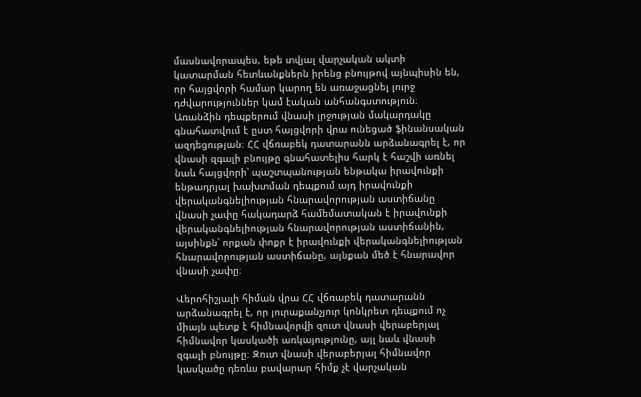մասնավորապես, եթե տվյալ վարչական ակտի կատարման հետևանքներն իրենց բնույթով այնպիսին են, որ հայցվորի համար կարող են առաջացնել լուրջ դժվարություններ կամ էական անհանգստություն։ Առանձին դեպքերում վնասի լրջության մակարդակը գնահատվում է ըստ հայցվորի վրա ունեցած ֆինանսական ազդեցության։ ՀՀ վճռաբեկ դատարանն արձանագրել է, որ վնասի զգալի բնույթը գնահատելիս հարկ է հաշվի առնել նաև հայցվորի՝ պաշտպանության ենթակա իրավունքի ենթադրյալ խախտման դեպքում այդ իրավունքի վերականգնելիության հնարավորության աստիճանը վնասի չափը հակադարձ համեմատական է իրավունքի վերականգնելիության հնարավորության աստիճանին, այսինքն՝ որքան փոքր է իրավունքի վերականգնելիության հնարավորության աստիճանը, այնքան մեծ է հնարավոր վնասի չափը։

Վերոհիշյալի հիման վրա ՀՀ վճռաբեկ դատարանն արձանագրել է, որ յուրաքանչյուր կոնկրետ դեպքում ոչ միայն պետք է հիմնավորվի զուտ վնասի վերաբերյալ հիմնավոր կասկածի առկայությունը, այլ նաև վնասի զգալի բնույթը։ Զուտ վնասի վերաբերյալ հիմնավոր կասկածը դեռևս բավարար հիմք չէ վարչական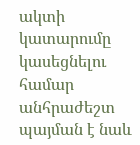ակտի կատարումը կասեցնելու համար անհրաժեշտ պայման է նաև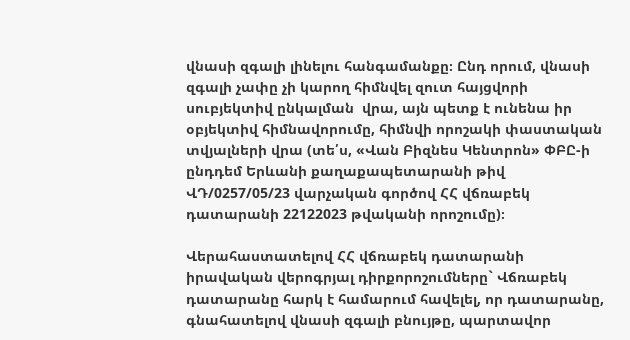վնասի զգալի լինելու հանգամանքը։ Ընդ որում, վնասի զգալի չափը չի կարող հիմնվել զուտ հայցվորի սուբյեկտիվ ընկալման  վրա, այն պետք է ունենա իր օբյեկտիվ հիմնավորումը, հիմնվի որոշակի փաստական  տվյալների վրա (տե՛ս, «Վան Բիզնես Կենտրոն» ՓԲԸ-ի ընդդեմ Երևանի քաղաքապետարանի թիվ ՎԴ/0257/05/23 վարչական գործով ՀՀ վճռաբեկ դատարանի 22122023 թվականի որոշումը)։

Վերահաստատելով ՀՀ վճռաբեկ դատարանի իրավական վերոգրյալ դիրքորոշումները` Վճռաբեկ դատարանը հարկ է համարում հավելել, որ դատարանը, գնահատելով վնասի զգալի բնույթը, պարտավոր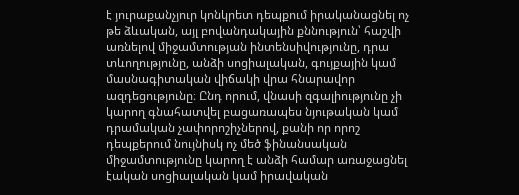է յուրաքանչյուր կոնկրետ դեպքում իրականացնել ոչ թե ձևական, այլ բովանդակային քննություն՝ հաշվի առնելով միջամտության ինտենսիվությունը, դրա տևողությունը, անձի սոցիալական, գույքային կամ մասնագիտական վիճակի վրա հնարավոր ազդեցությունը։ Ընդ որում, վնասի զգալիությունը չի կարող գնահատվել բացառապես նյութական կամ դրամական չափորոշիչներով, քանի որ որոշ դեպքերում նույնիսկ ոչ մեծ ֆինանսական միջամտությունը կարող է անձի համար առաջացնել էական սոցիալական կամ իրավական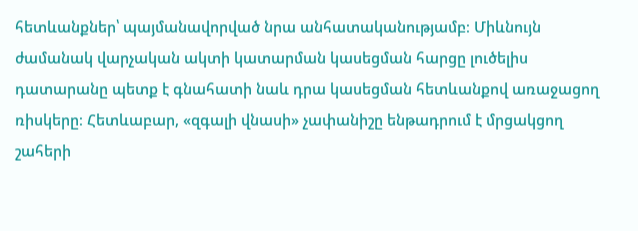հետևանքներ՝ պայմանավորված նրա անհատականությամբ։ Միևնույն ժամանակ վարչական ակտի կատարման կասեցման հարցը լուծելիս դատարանը պետք է գնահատի նաև դրա կասեցման հետևանքով առաջացող ռիսկերը։ Հետևաբար, «զգալի վնասի» չափանիշը ենթադրում է մրցակցող շահերի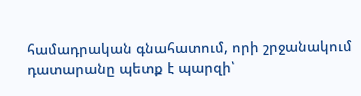համադրական գնահատում, որի շրջանակում դատարանը պետք է պարզի՝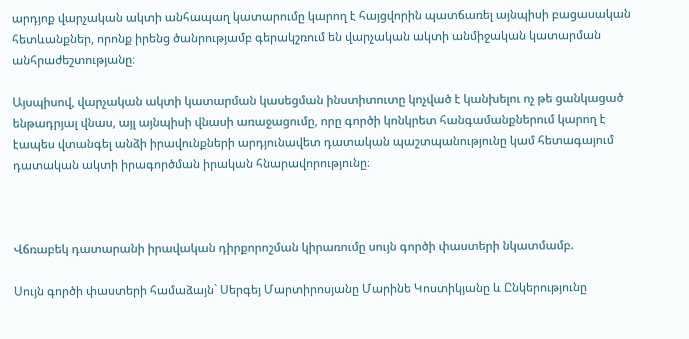արդյոք վարչական ակտի անհապաղ կատարումը կարող է հայցվորին պատճառել այնպիսի բացասական հետևանքներ, որոնք իրենց ծանրությամբ գերակշռում են վարչական ակտի անմիջական կատարման անհրաժեշտությանը։

Այսպիսով, վարչական ակտի կատարման կասեցման ինստիտուտը կոչված է կանխելու ոչ թե ցանկացած ենթադրյալ վնաս, այլ այնպիսի վնասի առաջացումը, որը գործի կոնկրետ հանգամանքներում կարող է էապես վտանգել անձի իրավունքների արդյունավետ դատական պաշտպանությունը կամ հետագայում դատական ակտի իրագործման իրական հնարավորությունը։



Վճռաբեկ դատարանի իրավական դիրքորոշման կիրառումը սույն գործի փաստերի նկատմամբ.

Սույն գործի փաստերի համաձայն` Սերգեյ Մարտիրոսյանը Մարինե Կոստիկյանը և Ընկերությունը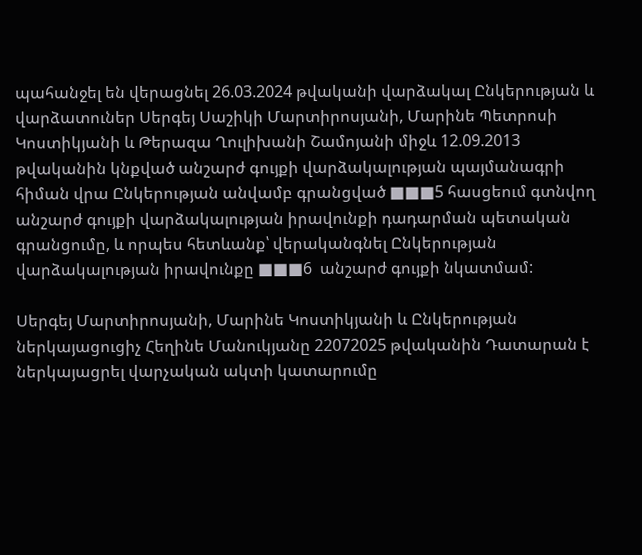պահանջել են վերացնել 26.03.2024 թվականի վարձակալ Ընկերության և վարձատուներ Սերգեյ Սաշիկի Մարտիրոսյանի, Մարինե Պետրոսի Կոստիկյանի և Թերազա Ղուլիխանի Շամոյանի միջև 12.09.2013 թվականին կնքված անշարժ գույքի վարձակալության պայմանագրի հիման վրա Ընկերության անվամբ գրանցված ■■■5 հասցեում գտնվող անշարժ գույքի վարձակալության իրավունքի դադարման պետական գրանցումը, և որպես հետևանք՝ վերականգնել Ընկերության վարձակալության իրավունքը ■■■6  անշարժ գույքի նկատմամ:

Սերգեյ Մարտիրոսյանի, Մարինե Կոստիկյանի և Ընկերության ներկայացուցիչ Հեղինե Մանուկյանը 22072025 թվականին Դատարան է ներկայացրել վարչական ակտի կատարումը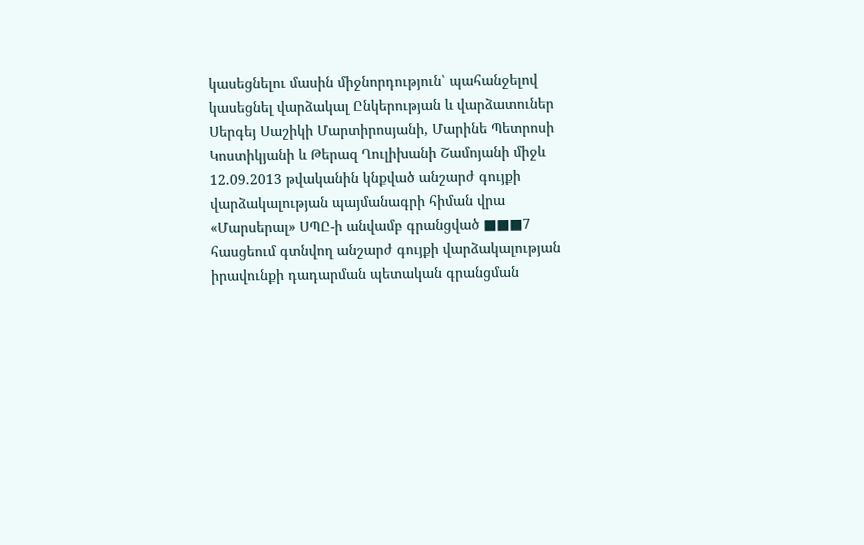կասեցնելու մասին միջնորդություն՝ պահանջելով կասեցնել վարձակալ Ընկերության և վարձատուներ Սերգեյ Սաշիկի Մարտիրոսյանի, Մարինե Պետրոսի Կոստիկյանի և Թերազ Ղուլիխանի Շամոյանի միջև 12.09.2013 թվականին կնքված անշարժ գույքի վարձակալության պայմանագրի հիման վրա «Մարսերալ» ՍՊԸ-ի անվամբ գրանցված ■■■7 հասցեում գտնվող անշարժ գույքի վարձակալության իրավունքի դադարման պետական գրանցման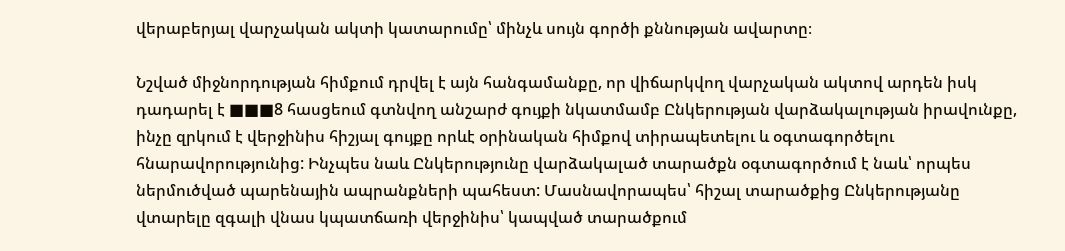վերաբերյալ վարչական ակտի կատարումը՝ մինչև սույն գործի քննության ավարտը։

Նշված միջնորդության հիմքում դրվել է այն հանգամանքը, որ վիճարկվող վարչական ակտով արդեն իսկ դադարել է ■■■8 հասցեում գտնվող անշարժ գույքի նկատմամբ Ընկերության վարձակալության իրավունքը, ինչը զրկում է վերջինիս հիշյալ գույքը որևէ օրինական հիմքով տիրապետելու և օգտագործելու հնարավորությունից: Ինչպես նաև Ընկերությունը վարձակալած տարածքն օգտագործում է նաև՝ որպես ներմուծված պարենային ապրանքների պահեստ: Մասնավորապես՝ հիշալ տարածքից Ընկերությանը վտարելը զգալի վնաս կպատճառի վերջինիս՝ կապված տարածքում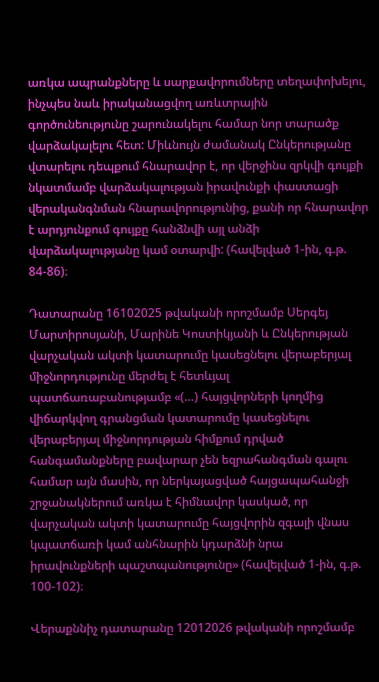առկա ապրանքները և սարքավորումները տեղափոխելու, ինչպես նաև իրականացվող առևտրային գործունեությունը շարունակելու համար նոր տարածք վարձակալելու հետ: Միևնույն ժամանակ Ընկերությանը վտարելու դեպքում հնարավոր է, որ վերջինս զրկվի գույքի նկատմամբ վարձակալության իրավունքի փաստացի վերականգնման հնարավորությունից, քանի որ հնարավոր է արդյունքում գույքը հանձնվի այլ անձի վարձակալությանը կամ օտարվի: (հավելված 1-ին, գ.թ. 84-86)։

Դատարանը 16102025 թվականի որոշմամբ Սերգեյ Մարտիրոսյանի, Մարինե Կոստիկյանի և Ընկերության վարչական ակտի կատարումը կասեցնելու վերաբերյալ միջնորդությունը մերժել է հետևյալ պատճառաբանությամբ «(…) հայցվորների կողմից վիճարկվող գրանցման կատարումը կասեցնելու վերաբերյալ միջնորդության հիմքում դրված հանգամանքները բավարար չեն եզրահանգման գալու համար այն մասին, որ ներկայացված հայցապահանջի շրջանակներում առկա է հիմնավոր կասկած, որ վարչական ակտի կատարումը հայցվորին զգալի վնաս կպատճառի կամ անհնարին կդարձնի նրա իրավունքների պաշտպանությունը» (հավելված 1-ին, գ.թ. 100-102)։

Վերաքննիչ դատարանը 12012026 թվականի որոշմամբ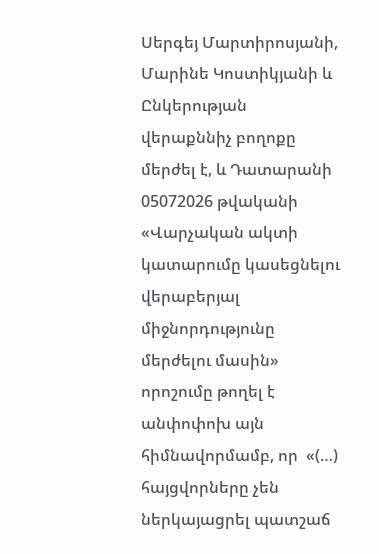Սերգեյ Մարտիրոսյանի, Մարինե Կոստիկյանի և Ընկերության վերաքննիչ բողոքը մերժել է, և Դատարանի 05072026 թվականի «Վարչական ակտի կատարումը կասեցնելու վերաբերյալ միջնորդությունը մերժելու մասին» որոշումը թողել է անփոփոխ այն հիմնավորմամբ, որ  «(…) հայցվորները չեն ներկայացրել պատշաճ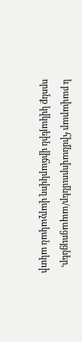և բավարար հիմնավորումներ/ապացույցներ, որոնք կվկայեին վիճարկվող վարչական ակտի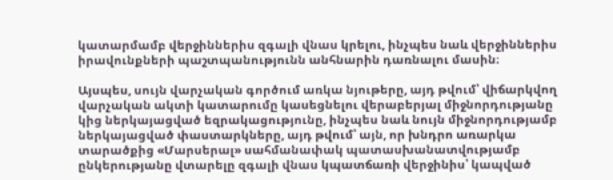կատարմամբ վերջիններիս զգալի վնաս կրելու, ինչպես նաև վերջիններիս իրավունքների պաշտպանությունն անհնարին դառնալու մասին։

Այսպես, սույն վարչական գործում առկա նյութերը, այդ թվում՝ վիճարկվող վարչական ակտի կատարումը կասեցնելու վերաբերյալ միջնորդությանը կից ներկայացված եզրակացությունը, ինչպես նաև նույն միջնորդությամբ ներկայացված փաստարկները, այդ թվում՝ այն, որ խնդրո առարկա տարածքից «Մարսերալ» սահմանափակ պատասխանատվությամբ ընկերությանը վտարելը զգալի վնաս կպատճառի վերջինիս՝ կապված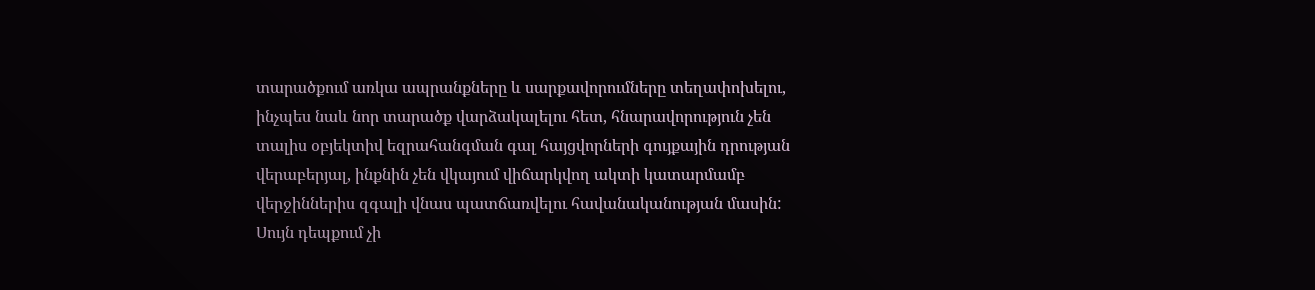տարածքում առկա ապրանքները և սարքավորումները տեղափոխելու, ինչպես նաև նոր տարածք վարձակալելու հետ, հնարավորություն չեն տալիս օբյեկտիվ եզրահանգման գալ հայցվորների գույքային դրության վերաբերյալ, ինքնին չեն վկայում վիճարկվող ակտի կատարմամբ վերջիններիս զգալի վնաս պատճառվելու հավանականության մասին: Սույն դեպքում չի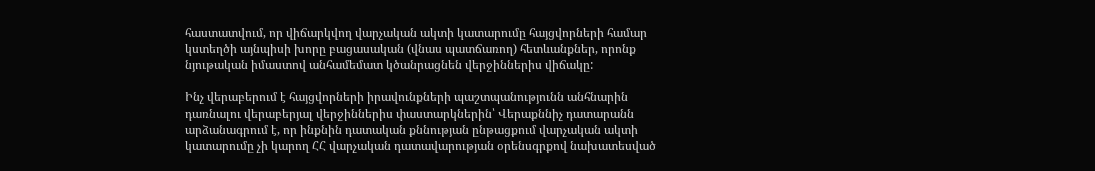հաստատվում, որ վիճարկվող վարչական ակտի կատարումը հայցվորների համար կստեղծի այնպիսի խորը բացասական (վնաս պատճառող) հետևանքներ, որոնք նյութական իմաստով անհամեմատ կծանրացնեն վերջիններիս վիճակը:

Ինչ վերաբերում է հայցվորների իրավունքների պաշտպանությունն անհնարին դառնալու վերաբերյալ վերջիններիս փաստարկներին՝ Վերաքննիչ դատարանն արձանագրում է, որ ինքնին դատական քննության ընթացքում վարչական ակտի կատարումը չի կարող ՀՀ վարչական դատավարության օրենսգրքով նախատեսված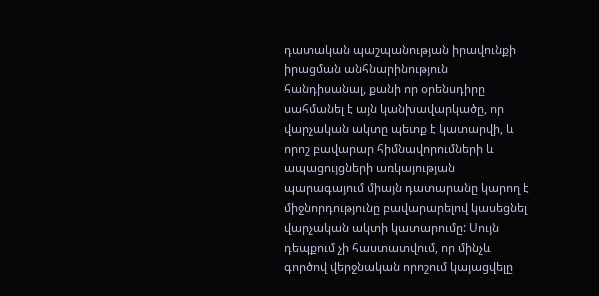դատական պաշպանության իրավունքի իրացման անհնարինություն հանդիսանալ, քանի որ օրենսդիրը սահմանել է այն կանխավարկածը, որ վարչական ակտը պետք է կատարվի, և որոշ բավարար հիմնավորումների և ապացույցների առկայության պարագայում միայն դատարանը կարող է միջնորդությունը բավարարելով կասեցնել վարչական ակտի կատարումը: Սույն դեպքում չի հաստատվում, որ մինչև գործով վերջնական որոշում կայացվելը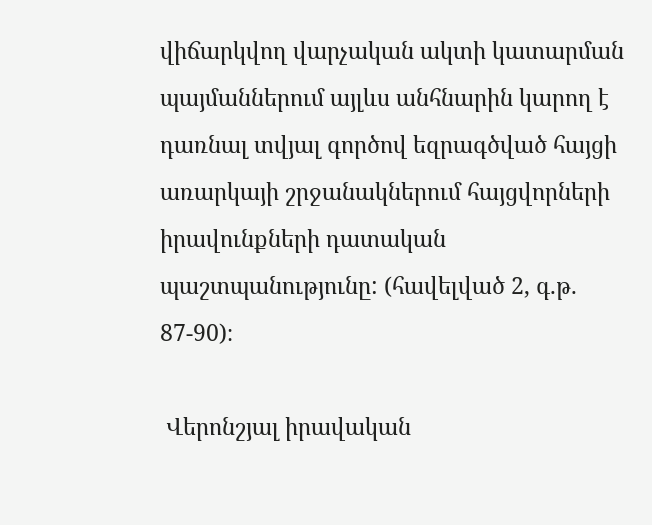վիճարկվող վարչական ակտի կատարման պայմաններում այլևս անհնարին կարող է դառնալ տվյալ գործով եզրագծված հայցի առարկայի շրջանակներում հայցվորների իրավունքների դատական պաշտպանությունը: (հավելված 2, գ.թ. 87-90)։

 Վերոնշյալ իրավական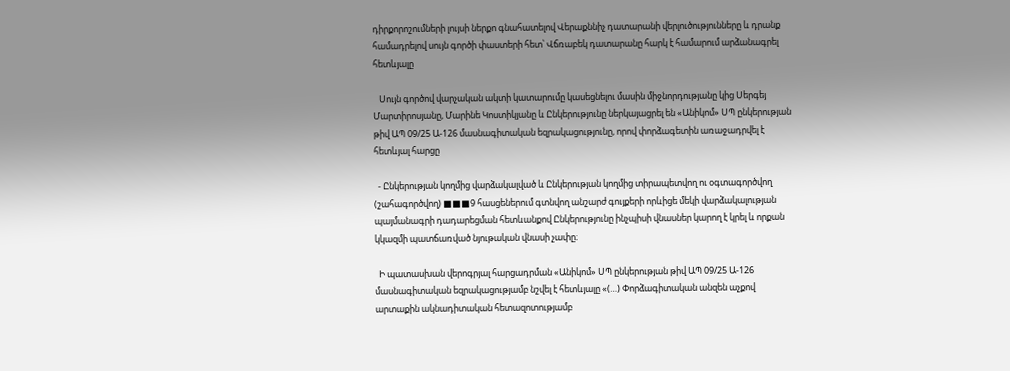դիրքորոշումների լույսի ներքո գնահատելով Վերաքննիչ դատարանի վերլուծությունները և դրանք համադրելով սույն գործի փաստերի հետ՝ Վճռաբեկ դատարանը հարկ է համարում արձանագրել հետևյալը

   Սույն գործով վարչական ակտի կատարումը կասեցնելու մասին միջնորդությանը կից Սերգեյ Մարտիրոսյանը, Մարինե Կոստիկյանը և Ընկերությունը ներկայացրել են «Անիկոմ» ՍՊ ընկերության թիվ ԱՊ 09/25 Ա-126 մասնագիտական եզրակացությունը, որով փորձագետին առաջադրվել է հետևյալ հարցը

  - Ընկերության կողմից վարձակալված և Ընկերության կողմից տիրապետվող ու օգտագործվող (շահագործվող) ■■■9 հասցեներում գտնվող անշարժ գույքերի որևիցե մեկի վարձակալության պայմանագրի դադարեցման հետևանքով Ընկերությունը ինչպիսի վնասներ կարող է կրել և որքան կկազմի պատճառված նյութական վնասի չափը։

  Ի պատասխան վերոգրյալ հարցադրման «Անիկոմ» ՍՊ ընկերության թիվ ԱՊ 09/25 Ա-126 մասնագիտական եզրակացությամբ նշվել է հետևյալը «(…) Փորձագիտական անզեն աչքով արտաքին ակնադիտական հետազոտությամբ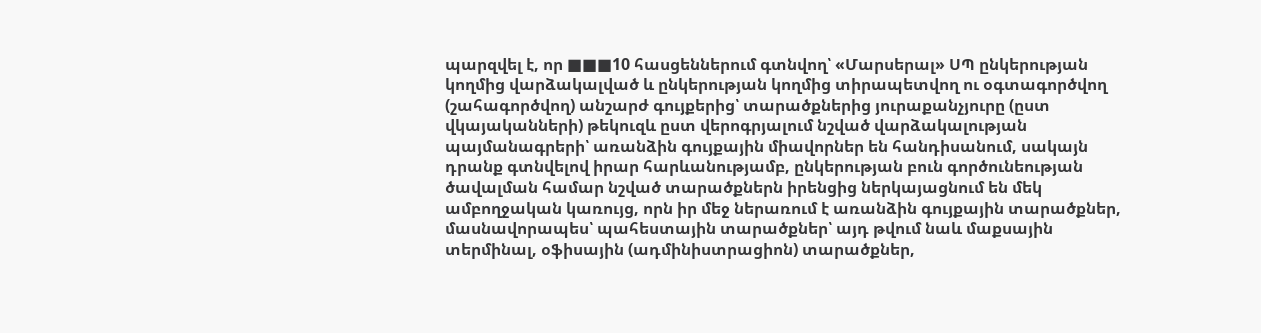պարզվել է, որ ■■■10 հասցեններում գտնվող՝ «Մարսերալ» ՍՊ ընկերության կողմից վարձակալված և ընկերության կողմից տիրապետվող ու օգտագործվող (շահագործվող) անշարժ գույքերից՝ տարածքներից յուրաքանչյուրը (ըստ վկայականների) թեկուզև ըստ վերոգրյալում նշված վարձակալության պայմանագրերի՝ առանձին գույքային միավորներ են հանդիսանում, սակայն դրանք գտնվելով իրար հարևանությամբ, ընկերության բուն գործունեության ծավալման համար նշված տարածքներն իրենցից ներկայացնում են մեկ ամբողջական կառույց, որն իր մեջ ներառում է առանձին գույքային տարածքներ, մասնավորապես՝ պահեստային տարածքներ՝ այդ թվում նաև մաքսային տերմինալ, օֆիսային (ադմինիստրացիոն) տարածքներ,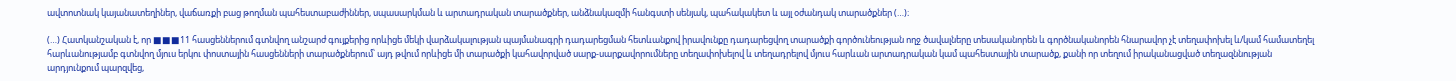ավտոտնակ կայանատեղիներ, վաճառքի բաց թողման պահեստաբաժիններ, սպասարկման և արտադրական տարածքներ, անձնակազմի հանգստի սենյակ, պահակակետ և այլ օժանդակ տարածքներ (…)։

(…) Հատկանշական է, որ ■■■11 հասցեններում գտնվող անշարժ գույքերից որևիցե մեկի վարձակալության պայմանագրի դադարեցման հետևանքով իրավունքը դադարեցվող տարածքի գործունեության ողջ ծավալները տեսականորեն և գործնականորեն հնարավոր չէ տեղափոխել և/կամ համատեղել հարևանությամբ գտնվող մյուս երկու փոստային հասցենների տարածքներում՝ այդ թվում որևիցե մի տարածքի կահավորված սարք-սարքավորումները տեղափոխելով և տեղադրելով մյուս հարևան արտադրական կամ պահեստային տարածք, քանի որ տեղում իրականացված տեղազննության արդյունքում պարզվեց,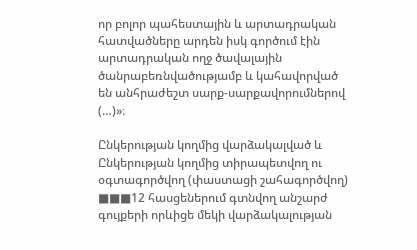որ բոլոր պահեստային և արտադրական հատվածները արդեն իսկ գործում էին արտադրական ողջ ծավալային ծանրաբեռնվածությամբ և կահավորված են անհրաժեշտ սարք-սարքավորումներով (…)»։

Ընկերության կողմից վարձակալված և Ընկերության կողմից տիրապետվող ու օգտագործվող (փաստացի շահագործվող) ■■■12 հասցեներում գտնվող անշարժ գույքերի որևիցե մեկի վարձակալության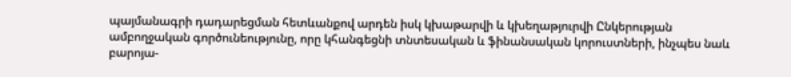պայմանագրի դադարեցման հետևանքով արդեն իսկ կխաթարվի և կխեղաթյուրվի Ընկերության ամբողջական գործունեությունը, որը կհանգեցնի տնտեսական և ֆինանսական կորուստների, ինչպես նաև բարոյա-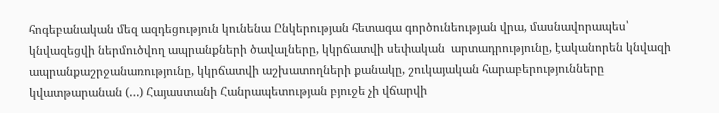հոգեբանական մեզ ազդեցություն կունենա Ընկերության հետագա գործունեության վրա, մասնավորապես՝ կնվազեցվի ներմուծվող ապրանքների ծավալները, կկրճատվի սեփական  արտադրությունը, էականորեն կնվազի ապրանքաշրջանառությունը, կկրճատվի աշխատողների քանակը, շուկայական հարաբերությունները կվատթարանան (…) Հայաստանի Հանրապետության բյուջե չի վճարվի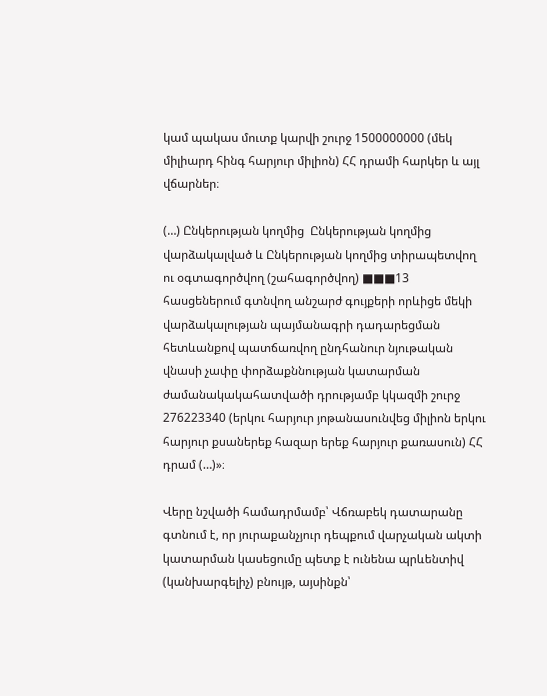կամ պակաս մուտք կարվի շուրջ 1500000000 (մեկ միլիարդ հինգ հարյուր միլիոն) ՀՀ դրամի հարկեր և այլ վճարներ։

(…) Ընկերության կողմից  Ընկերության կողմից վարձակալված և Ընկերության կողմից տիրապետվող ու օգտագործվող (շահագործվող) ■■■13 հասցեներում գտնվող անշարժ գույքերի որևիցե մեկի վարձակալության պայմանագրի դադարեցման հետևանքով պատճառվող ընդհանուր նյութական վնասի չափը փորձաքննության կատարման ժամանակակահատվածի դրությամբ կկազմի շուրջ 276223340 (երկու հարյուր յոթանասունվեց միլիոն երկու հարյուր քսաներեք հազար երեք հարյուր քառասուն) ՀՀ դրամ (…)»։

Վերը նշվածի համադրմամբ՝ Վճռաբեկ դատարանը գտնում է, որ յուրաքանչյուր դեպքում վարչական ակտի կատարման կասեցումը պետք է ունենա պրևենտիվ (կանխարգելիչ) բնույթ, այսինքն՝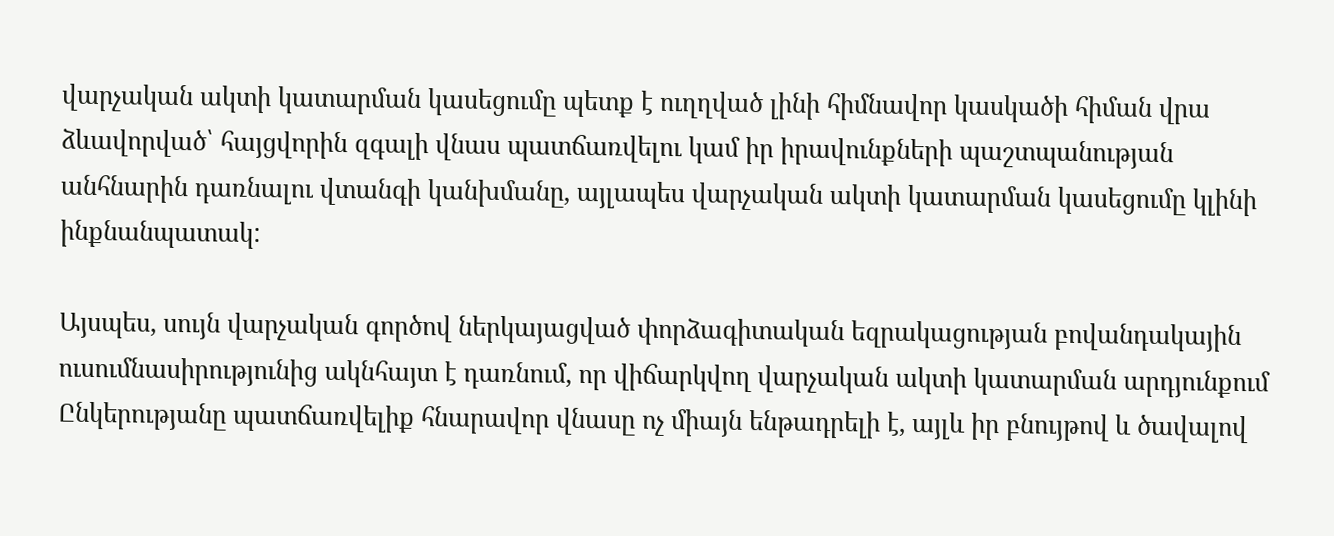վարչական ակտի կատարման կասեցումը պետք է ուղղված լինի հիմնավոր կասկածի հիման վրա ձևավորված՝ հայցվորին զգալի վնաս պատճառվելու կամ իր իրավունքների պաշտպանության անհնարին դառնալու վտանգի կանխմանը, այլապես վարչական ակտի կատարման կասեցումը կլինի ինքնանպատակ:

Այսպես, սույն վարչական գործով ներկայացված փորձագիտական եզրակացության բովանդակային ուսումնասիրությունից ակնհայտ է դառնում, որ վիճարկվող վարչական ակտի կատարման արդյունքում Ընկերությանը պատճառվելիք հնարավոր վնասը ոչ միայն ենթադրելի է, այլև իր բնույթով և ծավալով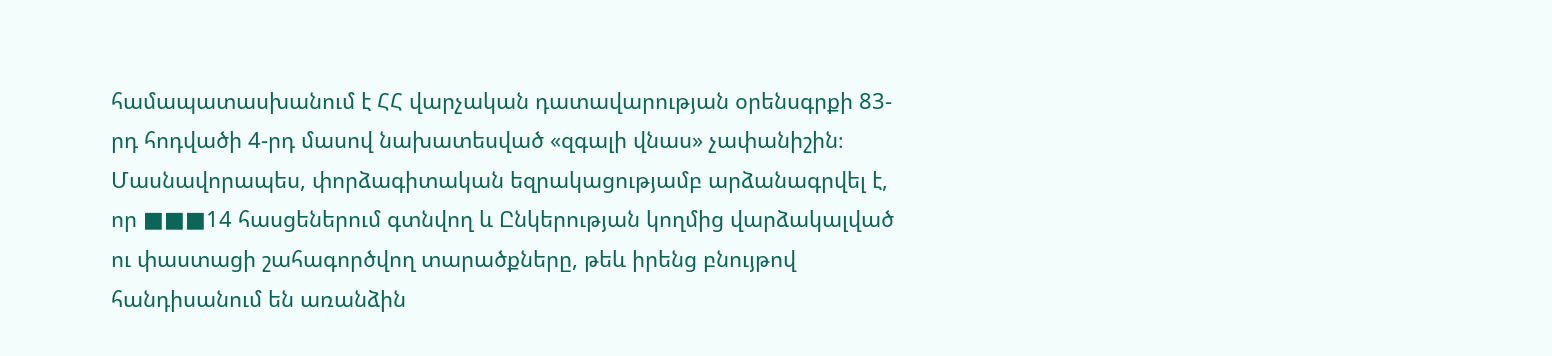համապատասխանում է ՀՀ վարչական դատավարության օրենսգրքի 83-րդ հոդվածի 4-րդ մասով նախատեսված «զգալի վնաս» չափանիշին։ Մասնավորապես, փորձագիտական եզրակացությամբ արձանագրվել է, որ ■■■14 հասցեներում գտնվող և Ընկերության կողմից վարձակալված ու փաստացի շահագործվող տարածքները, թեև իրենց բնույթով հանդիսանում են առանձին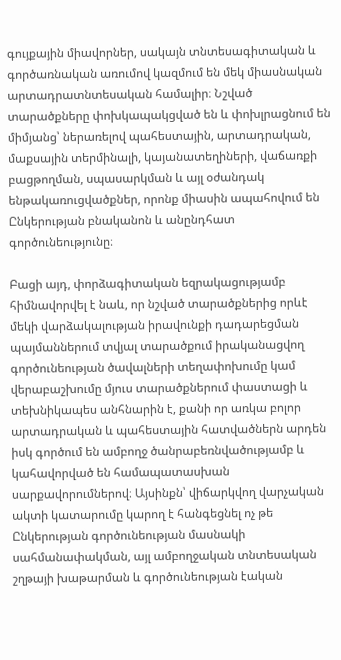գույքային միավորներ, սակայն տնտեսագիտական և գործառնական առումով կազմում են մեկ միասնական արտադրատնտեսական համալիր։ Նշված տարածքները փոխկապակցված են և փոխլրացնում են միմյանց՝ ներառելով պահեստային, արտադրական, մաքսային տերմինալի, կայանատեղիների, վաճառքի բացթողման, սպասարկման և այլ օժանդակ ենթակառուցվածքներ, որոնք միասին ապահովում են Ընկերության բնականոն և անընդհատ գործունեությունը։

Բացի այդ, փորձագիտական եզրակացությամբ հիմնավորվել է նաև, որ նշված տարածքներից որևէ մեկի վարձակալության իրավունքի դադարեցման պայմաններում տվյալ տարածքում իրականացվող գործունեության ծավալների տեղափոխումը կամ վերաբաշխումը մյուս տարածքներում փաստացի և տեխնիկապես անհնարին է, քանի որ առկա բոլոր արտադրական և պահեստային հատվածներն արդեն իսկ գործում են ամբողջ ծանրաբեռնվածությամբ և կահավորված են համապատասխան սարքավորումներով։ Այսինքն՝ վիճարկվող վարչական ակտի կատարումը կարող է հանգեցնել ոչ թե Ընկերության գործունեության մասնակի սահմանափակման, այլ ամբողջական տնտեսական շղթայի խաթարման և գործունեության էական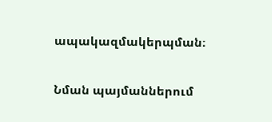ապակազմակերպման։

Նման պայմաններում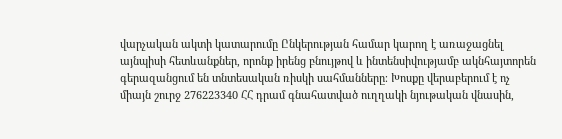վարչական ակտի կատարումը Ընկերության համար կարող է առաջացնել այնպիսի հետևանքներ, որոնք իրենց բնույթով և ինտենսիվությամբ ակնհայտորեն գերազանցում են տնտեսական ռիսկի սահմանները։ Խոսքը վերաբերում է ոչ միայն շուրջ 276223340 ՀՀ դրամ գնահատված ուղղակի նյութական վնասին,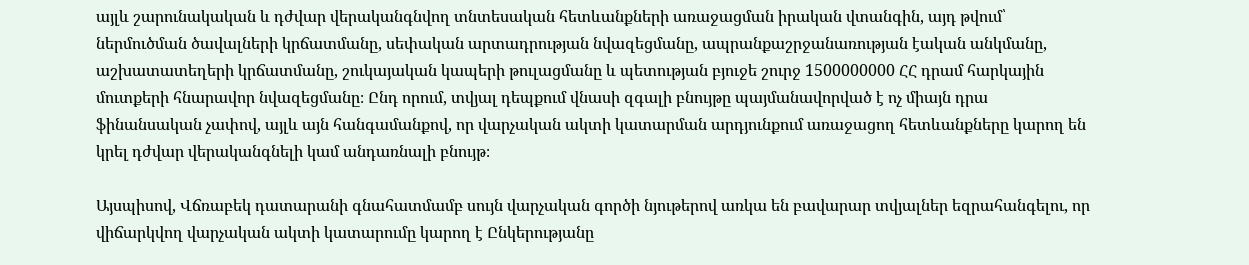այլև շարունակական և դժվար վերականգնվող տնտեսական հետևանքների առաջացման իրական վտանգին, այդ թվում՝ ներմուծման ծավալների կրճատմանը, սեփական արտադրության նվազեցմանը, ապրանքաշրջանառության էական անկմանը, աշխատատեղերի կրճատմանը, շուկայական կապերի թուլացմանը և պետության բյուջե շուրջ 1500000000 ՀՀ դրամ հարկային մուտքերի հնարավոր նվազեցմանը։ Ընդ որում, տվյալ դեպքում վնասի զգալի բնույթը պայմանավորված է ոչ միայն դրա ֆինանսական չափով, այլև այն հանգամանքով, որ վարչական ակտի կատարման արդյունքում առաջացող հետևանքները կարող են կրել դժվար վերականգնելի կամ անդառնալի բնույթ։

Այսպիսով, Վճռաբեկ դատարանի գնահատմամբ սույն վարչական գործի նյութերով առկա են բավարար տվյալներ եզրահանգելու, որ վիճարկվող վարչական ակտի կատարումը կարող է Ընկերությանը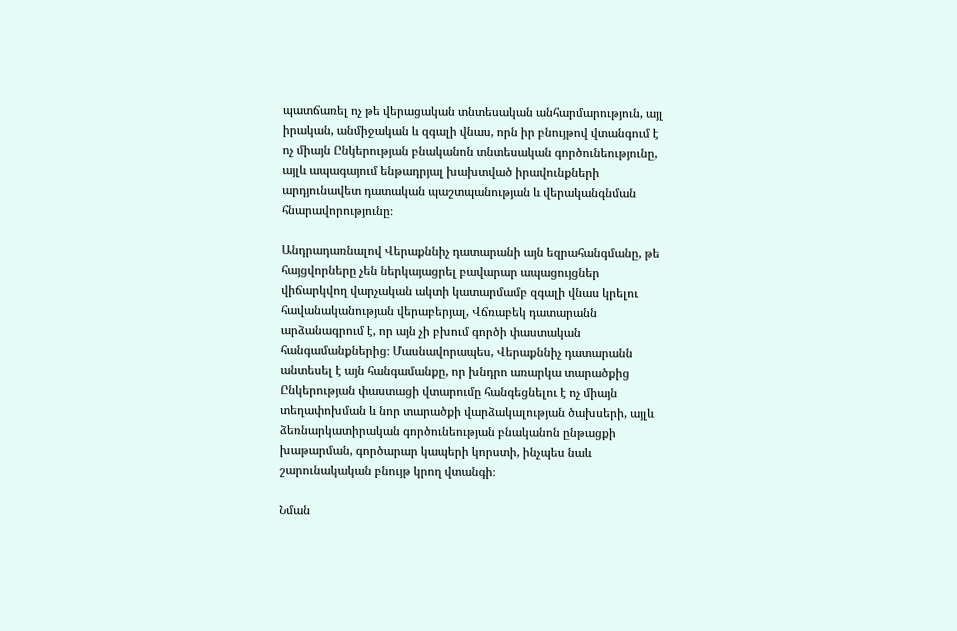պատճառել ոչ թե վերացական տնտեսական անհարմարություն, այլ իրական, անմիջական և զգալի վնաս, որն իր բնույթով վտանգում է ոչ միայն Ընկերության բնականոն տնտեսական գործունեությունը, այլև ապագայում ենթադրյալ խախտված իրավունքների արդյունավետ դատական պաշտպանության և վերականգնման հնարավորությունը։

Անդրադառնալով Վերաքննիչ դատարանի այն եզրահանգմանը, թե հայցվորները չեն ներկայացրել բավարար ապացույցներ վիճարկվող վարչական ակտի կատարմամբ զգալի վնաս կրելու հավանականության վերաբերյալ, Վճռաբեկ դատարանն արձանագրում է, որ այն չի բխում գործի փաստական հանգամանքներից։ Մասնավորապես, Վերաքննիչ դատարանն անտեսել է այն հանգամանքը, որ խնդրո առարկա տարածքից Ընկերության փաստացի վտարումը հանգեցնելու է ոչ միայն տեղափոխման և նոր տարածքի վարձակալության ծախսերի, այլև ձեռնարկատիրական գործունեության բնականոն ընթացքի խաթարման, գործարար կապերի կորստի, ինչպես նաև շարունակական բնույթ կրող վտանգի։

Նման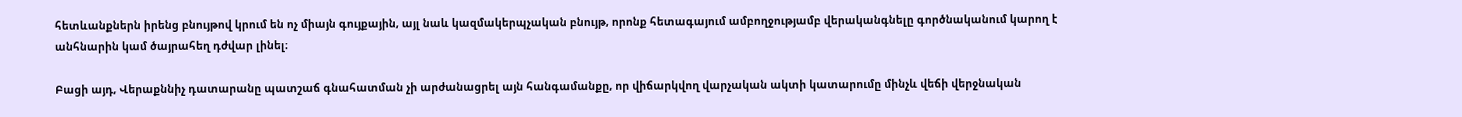հետևանքներն իրենց բնույթով կրում են ոչ միայն գույքային, այլ նաև կազմակերպչական բնույթ, որոնք հետագայում ամբողջությամբ վերականգնելը գործնականում կարող է անհնարին կամ ծայրահեղ դժվար լինել։

Բացի այդ, Վերաքննիչ դատարանը պատշաճ գնահատման չի արժանացրել այն հանգամանքը, որ վիճարկվող վարչական ակտի կատարումը մինչև վեճի վերջնական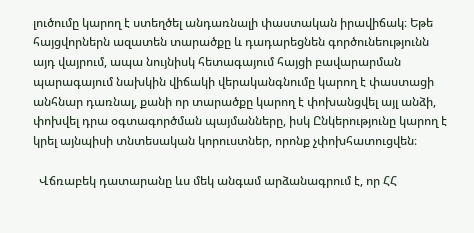լուծումը կարող է ստեղծել անդառնալի փաստական իրավիճակ։ Եթե հայցվորներն ազատեն տարածքը և դադարեցնեն գործունեությունն այդ վայրում, ապա նույնիսկ հետագայում հայցի բավարարման պարագայում նախկին վիճակի վերականգնումը կարող է փաստացի անհնար դառնալ, քանի որ տարածքը կարող է փոխանցվել այլ անձի, փոխվել դրա օգտագործման պայմանները, իսկ Ընկերությունը կարող է կրել այնպիսի տնտեսական կորուստներ, որոնք չփոխհատուցվեն։

  Վճռաբեկ դատարանը ևս մեկ անգամ արձանագրում է, որ ՀՀ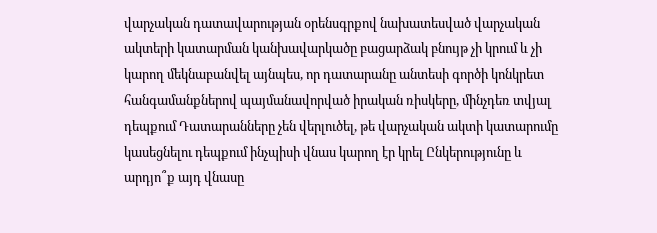վարչական դատավարության օրենսգրքով նախատեսված վարչական ակտերի կատարման կանխավարկածը բացարձակ բնույթ չի կրում և չի կարող մեկնաբանվել այնպես, որ դատարանը անտեսի գործի կոնկրետ հանգամանքներով պայմանավորված իրական ռիսկերը, մինչդեռ տվյալ դեպքում Դատարանները չեն վերլուծել, թե վարչական ակտի կատարումը կասեցնելու դեպքում ինչպիսի վնաս կարող էր կրել Ընկերությունը և արդյո՞ք այդ վնասը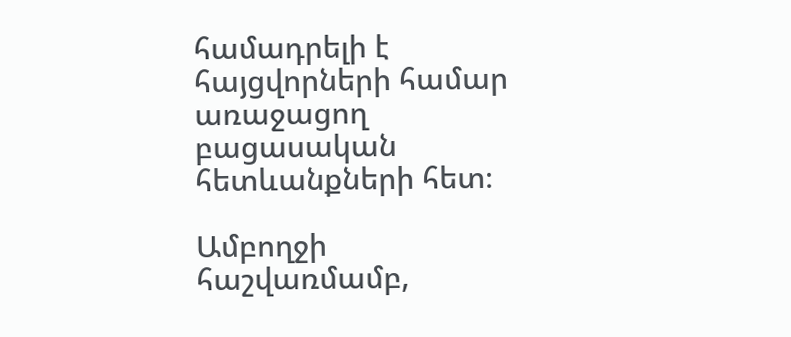համադրելի է հայցվորների համար առաջացող բացասական հետևանքների հետ։

Ամբողջի հաշվառմամբ,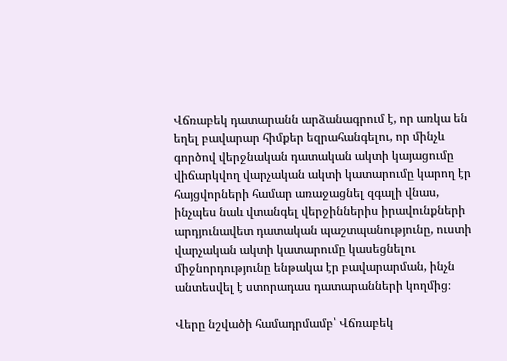Վճռաբեկ դատարանն արձանագրում է, որ առկա են եղել բավարար հիմքեր եզրահանգելու, որ մինչև գործով վերջնական դատական ակտի կայացումը վիճարկվող վարչական ակտի կատարումը կարող էր հայցվորների համար առաջացնել զգալի վնաս, ինչպես նաև վտանգել վերջիններիս իրավունքների արդյունավետ դատական պաշտպանությունը, ուստի վարչական ակտի կատարումը կասեցնելու միջնորդությունը ենթակա էր բավարարման, ինչն անտեսվել է ստորադաս դատարանների կողմից։

Վերը նշվածի համադրմամբ՝ Վճռաբեկ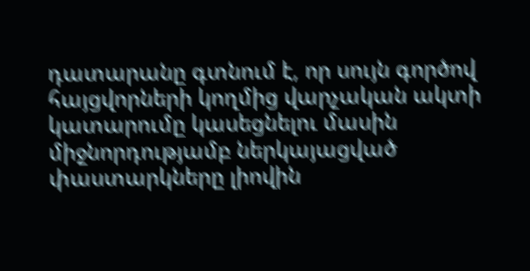դատարանը գտնում է, որ սույն գործով հայցվորների կողմից վարչական ակտի կատարումը կասեցնելու մասին միջնորդությամբ ներկայացված փաստարկները լիովին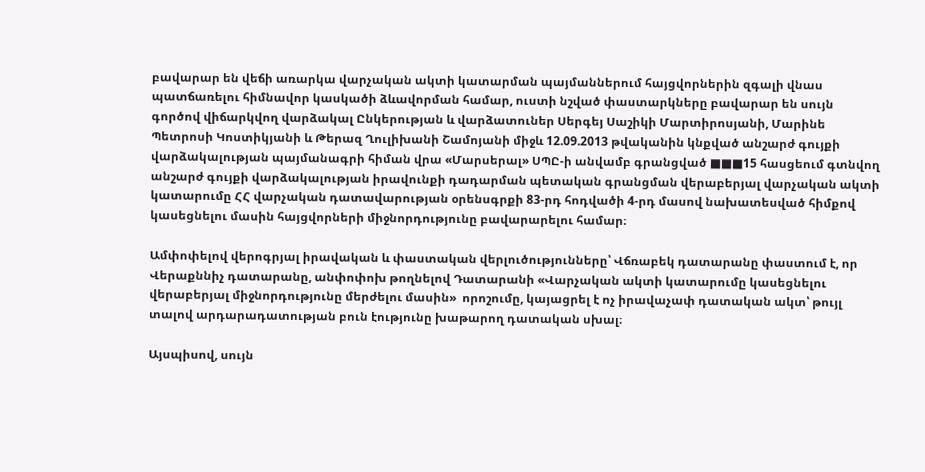բավարար են վեճի առարկա վարչական ակտի կատարման պայմաններում հայցվորներին զգալի վնաս պատճառելու հիմնավոր կասկածի ձևավորման համար, ուստի նշված փաստարկները բավարար են սույն գործով վիճարկվող վարձակալ Ընկերության և վարձատուներ Սերգեյ Սաշիկի Մարտիրոսյանի, Մարինե Պետրոսի Կոստիկյանի և Թերազ Ղուլիխանի Շամոյանի միջև 12.09.2013 թվականին կնքված անշարժ գույքի վարձակալության պայմանագրի հիման վրա «Մարսերալ» ՍՊԸ-ի անվամբ գրանցված ■■■15 հասցեում գտնվող անշարժ գույքի վարձակալության իրավունքի դադարման պետական գրանցման վերաբերյալ վարչական ակտի կատարումը ՀՀ վարչական դատավարության օրենսգրքի 83-րդ հոդվածի 4-րդ մասով նախատեսված հիմքով կասեցնելու մասին հայցվորների միջնորդությունը բավարարելու համար։

Ամփոփելով վերոգրյալ իրավական և փաստական վերլուծությունները՝ Վճռաբեկ դատարանը փաստում է, որ Վերաքննիչ դատարանը, անփոփոխ թողնելով Դատարանի «Վարչական ակտի կատարումը կասեցնելու վերաբերյալ միջնորդությունը մերժելու մասին»  որոշումը, կայացրել է ոչ իրավաչափ դատական ակտ՝ թույլ տալով արդարադատության բուն էությունը խաթարող դատական սխալ։

Այսպիսով, սույն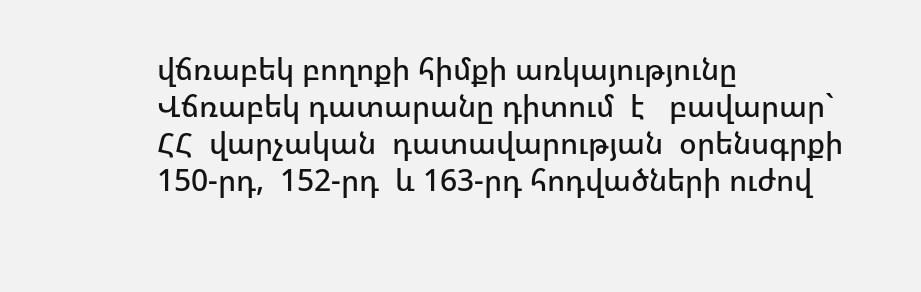վճռաբեկ բողոքի հիմքի առկայությունը Վճռաբեկ դատարանը դիտում  է   բավարար`  ՀՀ  վարչական  դատավարության  օրենսգրքի  150-րդ,  152-րդ  և 163-րդ հոդվածների ուժով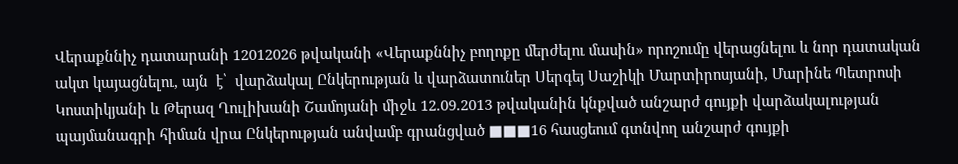Վերաքննիչ դատարանի 12012026 թվականի «Վերաքննիչ բողոքը մերժելու մասին» որոշումը վերացնելու և նոր դատական ակտ կայացնելու, այն  է՝  վարձակալ Ընկերության և վարձատուներ Սերգեյ Սաշիկի Մարտիրոսյանի, Մարինե Պետրոսի Կոստիկյանի և Թերազ Ղուլիխանի Շամոյանի միջև 12.09.2013 թվականին կնքված անշարժ գույքի վարձակալության պայմանագրի հիման վրա Ընկերության անվամբ գրանցված ■■■16 հասցեում գտնվող անշարժ գույքի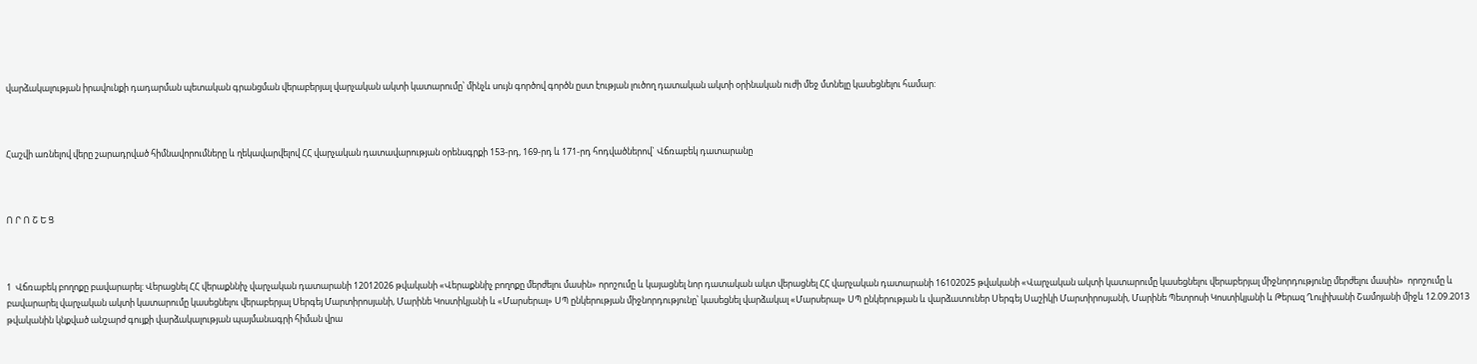վարձակալության իրավունքի դադարման պետական գրանցման վերաբերյալ վարչական ակտի կատարումը՝ մինչև սույն գործով գործն ըստ էության լուծող դատական ակտի օրինական ուժի մեջ մտնելը կասեցնելու համար:



Հաշվի առնելով վերը շարադրված հիմնավորումները և ղեկավարվելով ՀՀ վարչական դատավարության օրենսգրքի 153-րդ, 169-րդ և 171-րդ հոդվածներով` Վճռաբեկ դատարանը



Ո Ր Ո Շ Ե Ց



1  Վճռաբեկ բողոքը բավարարել: Վերացնել ՀՀ վերաքննիչ վարչական դատարանի 12012026 թվականի «Վերաքննիչ բողոքը մերժելու մասին» որոշումը և կայացնել նոր դատական ակտ վերացնել ՀՀ վարչական դատարանի 16102025 թվականի «Վարչական ակտի կատարումը կասեցնելու վերաբերյալ միջնորդությունը մերժելու մասին»  որոշումը և բավարարել վարչական ակտի կատարումը կասեցնելու վերաբերյալ Սերգեյ Մարտիրոսյանի, Մարինե Կոստիկյանի և «Մարսերալ» ՍՊ ընկերության միջնորդությունը՝ կասեցնել վարձակալ «Մարսերալ» ՍՊ ընկերության և վարձատուներ Սերգեյ Սաշիկի Մարտիրոսյանի, Մարինե Պետրոսի Կոստիկյանի և Թերազ Ղուլիխանի Շամոյանի միջև 12.09.2013 թվականին կնքված անշարժ գույքի վարձակալության պայմանագրի հիման վրա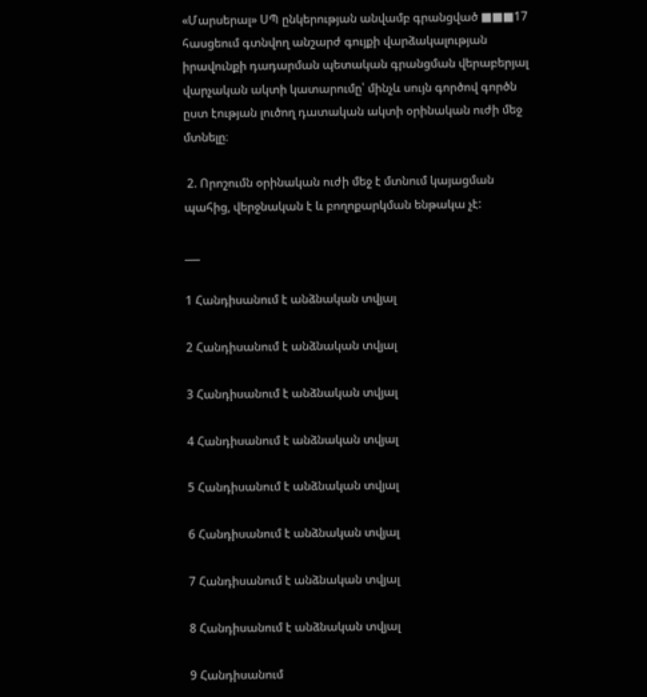«Մարսերալ» ՍՊ ընկերության անվամբ գրանցված ■■■17 հասցեում գտնվող անշարժ գույքի վարձակալության իրավունքի դադարման պետական գրանցման վերաբերյալ վարչական ակտի կատարումը՝ մինչև սույն գործով գործն ըստ էության լուծող դատական ակտի օրինական ուժի մեջ մտնելը։

 2. Որոշումն օրինական ուժի մեջ է մտնում կայացման պահից, վերջնական է և բողոքարկման ենթակա չէ:

___

1 Հանդիսանում է անձնական տվյալ

2 Հանդիսանում է անձնական տվյալ

3 Հանդիսանում է անձնական տվյալ

4 Հանդիսանում է անձնական տվյալ

5 Հանդիսանում է անձնական տվյալ

6 Հանդիսանում է անձնական տվյալ

7 Հանդիսանում է անձնական տվյալ

8 Հանդիսանում է անձնական տվյալ

9 Հանդիսանում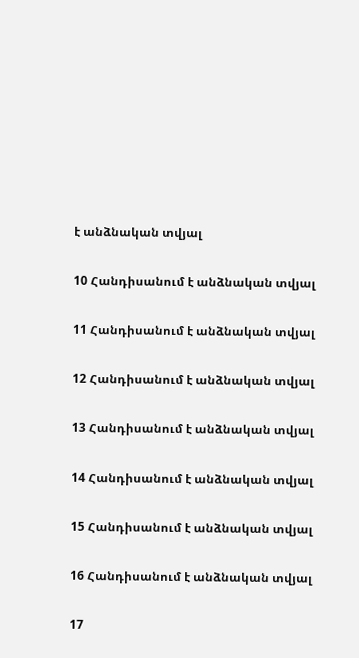է անձնական տվյալ

10 Հանդիսանում է անձնական տվյալ

11 Հանդիսանում է անձնական տվյալ

12 Հանդիսանում է անձնական տվյալ

13 Հանդիսանում է անձնական տվյալ

14 Հանդիսանում է անձնական տվյալ

15 Հանդիսանում է անձնական տվյալ

16 Հանդիսանում է անձնական տվյալ

17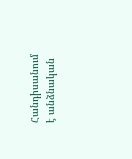Հանդիսանում է անձնական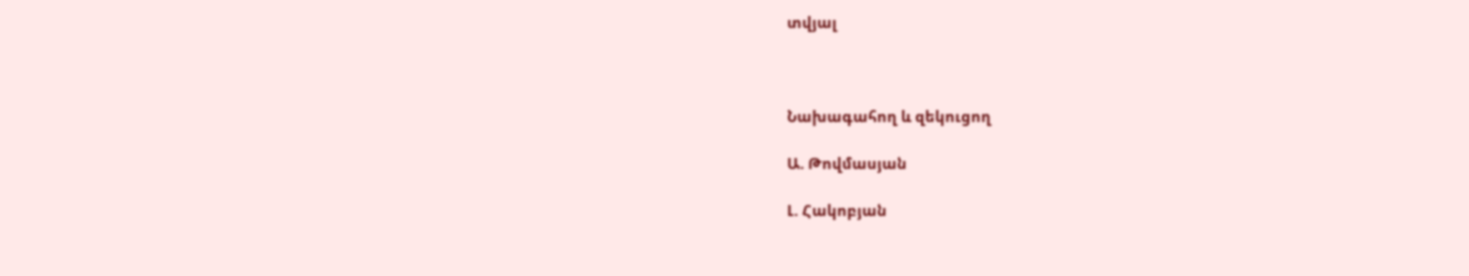տվյալ



Նախագահող և զեկուցող

Ա. Թովմասյան

Լ. Հակոբյան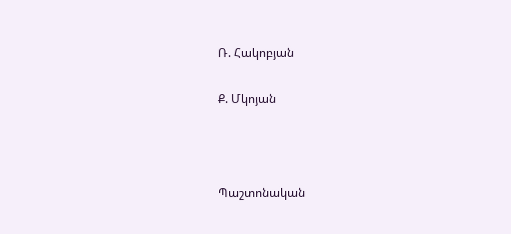Ռ. Հակոբյան

Ք. Մկոյան



Պաշտոնական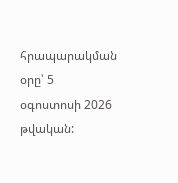հրապարակման օրը՝ 5 օգոստոսի 2026 թվական: